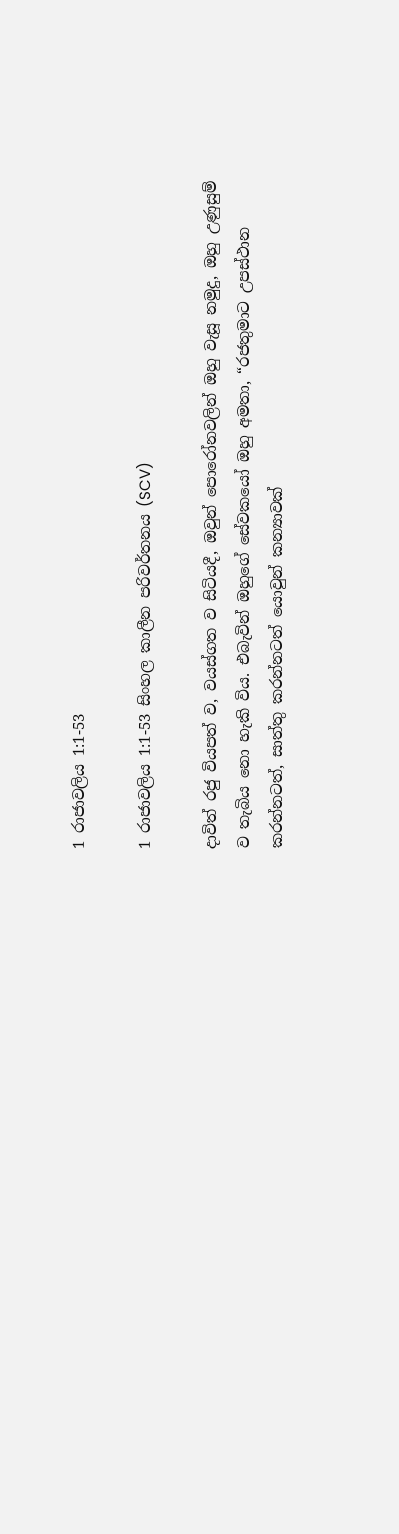1 රාජාවලිය 1:1-53

1 රාජාවලිය 1:1-53 සිංහල කාලීන පරිවර්තනය (SCV)

දාවිත් රජු වියපත් ව, වයස්ගත ව සිටියදී, ඔවුන් පොරෝනවලින් ඔහු වැසූ නමුදු, ඔහු උණුසුම් ව තැබිය නො හැකි විය. එබැවින් ඔහුගේ සේවකයෝ ඔහු අමතා, “රජතුමාට උපස්ථාන කරන්නටත්, සාත්තු කරන්නටත් යොවුන් කන්‍යාවක්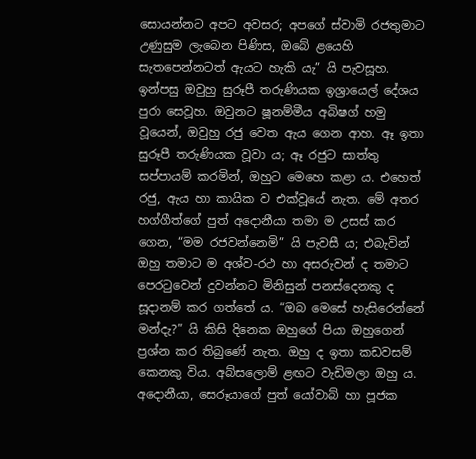සොයන්නට අපට අවසර; අපගේ ස්වාමි රජතුමාට උණුසුම ලැබෙන පිණිස, ඔබේ ළයෙහි සැතපෙන්නටත් ඇයට හැකි යැ” යි පැවසූහ. ඉන්පසු ඔවුහු සුරූපී තරුණියක ඉශ්‍රායෙල් දේශය පුරා සෙවූහ. ඔවුනට ෂූනම්මීය අබිෂග් හමු වූයෙන්, ඔවුහු රජු වෙත ඇය ගෙන ආහ. ඈ ඉතා සුරූපී තරුණියක වූවා ය; ඈ රජුට සාත්තු සප්පායම් කරමින්, ඔහුට මෙහෙ කළා ය. එහෙත් රජු, ඇය හා කායික ව එක්වූයේ නැත. මේ අතර හග්ගීත්ගේ පුත් අදොනීයා තමා ම උසස් කර ගෙන, “මම රජවන්නෙමි” යි පැවසී ය; එබැවින් ඔහු තමාට ම අශ්ව-රථ හා අසරුවන් ද තමාට පෙරටුවෙන් දුවන්නට මිනිසුන් පනස්දෙනකු ද සූදානම් කර ගත්තේ ය. “ඔබ මෙසේ හැසිරෙන්නේ මන්දැ?” යි කිසි දිනෙක ඔහුගේ පියා ඔහුගෙන් ප්‍රශ්න කර තිබුණේ නැත. ඔහු ද ඉතා කඩවසම් කෙනකු විය. අබ්සලොම් ළඟට වැඩිමලා ඔහු ය. අදොනීයා, සෙරූයාගේ පුත් යෝවාබ් හා පූජක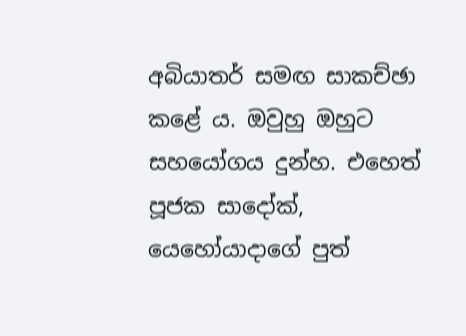අබියාතර් සමඟ සාකච්ඡා කළේ ය. ඔවුහු ඔහුට සහයෝගය දුන්හ. එහෙත් පූජක සාදෝක්, යෙහෝයාදාගේ පුත්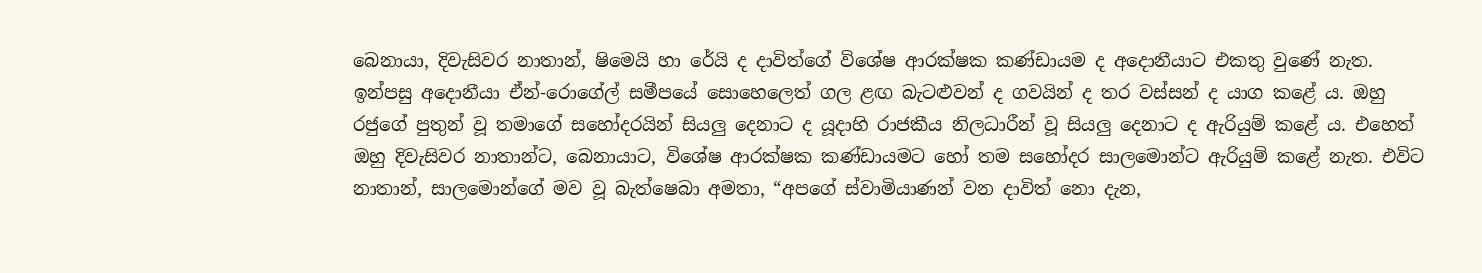බෙනායා, දිවැසිවර නාතාන්, ෂිමෙයි හා රේයි ද දාවිත්ගේ විශේෂ ආරක්ෂක කණ්ඩායම ද අදොනීයාට එකතු වුණේ නැත. ඉන්පසු අදොනීයා ඒන්-රොගේල් සමීපයේ සොහෙලෙත් ගල ළඟ බැටළුවන් ද ගවයින් ද තර වස්සන් ද යාග කළේ ය. ඔහු රජුගේ පුතුන් වූ තමාගේ සහෝදරයින් සියලු දෙනාට ද යූදාහි රාජකීය නිලධාරීන් වූ සියලු දෙනාට ද ඇරියුම් කළේ ය. එහෙත් ඔහු දිවැසිවර නාතාන්ට, බෙනායාට, විශේෂ ආරක්ෂක කණ්ඩායමට හෝ තම සහෝදර සාලමොන්ට ඇරියුම් කළේ නැත. එවිට නාතාන්, සාලමොන්ගේ මව වූ බැත්ෂෙබා අමතා, “අපගේ ස්වාමියාණන් වන දාවිත් නො දැන,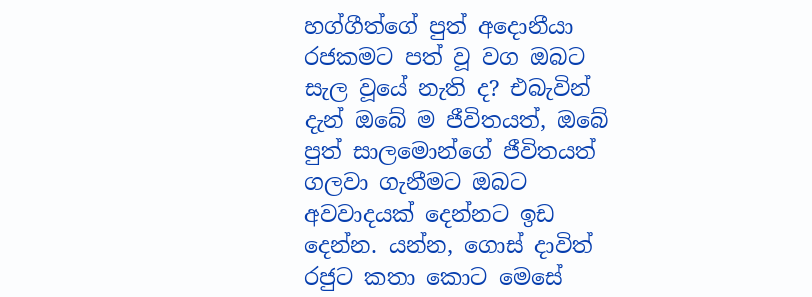හග්ගීත්ගේ පුත් අදොනීයා රජකමට පත් වූ වග ඔබට සැල වූයේ නැති ද? එබැවින් දැන් ඔබේ ම ජීවිතයත්, ඔබේ පුත් සාලමොන්ගේ ජීවිතයත් ගලවා ගැනීමට ඔබට අවවාදයක් දෙන්නට ඉඩ දෙන්න. යන්න, ගොස් දාවිත් රජුට කතා කොට මෙසේ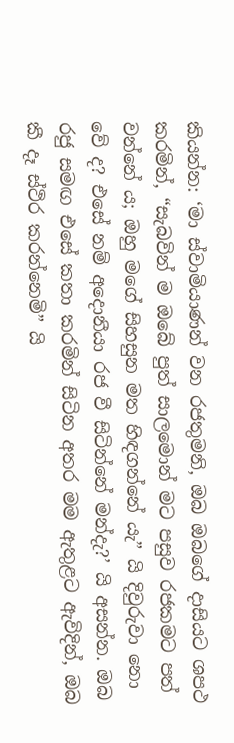කියන්න: ‘මා ස්වාමියාණන් වන රජතුමනි, ඔබ ඔබගේ දාසියට ශපථ කරමින්, “සැබවින් ම ඔබේ පුත් සාලමොන් මට පසුව රජකමට පත් වන්නේ ය; ඔහු මගේ සිහසුන මත හිඳගන්නේ යැ” යි දිවුරුවා නො වේ ද? එසේ නම් අදොනීයා රජ වී සිටින්නේ මන්දැ?’ යි අසන්න. ඔබ රජු සමඟ එසේ කතා කරමින් සිටින අතර මම ඇතුළට ඇවිදින්, ඔබ කී දෑ ස්ථිර කරන්නෙමි” යි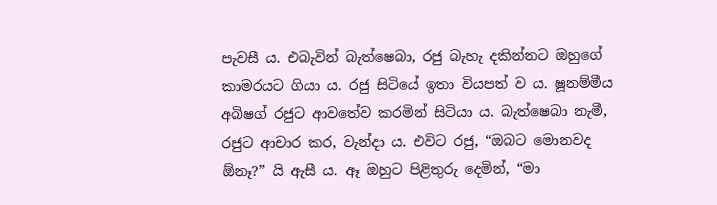පැවසී ය. එබැවින් බැත්ෂෙබා, රජු බැහැ දකින්නට ඔහුගේ කාමරයට ගියා ය. රජු සිටියේ ඉතා වියපත් ව ය. ෂූනම්මීය අබිෂග් රජුට ආවතේව කරමින් සිටියා ය. බැත්ෂෙබා නැමී, රජුට ආචාර කර, වැන්දා ය. එවිට රජු, “ඔබට මොනවද ඕනෑ?” යි ඇසී ය. ඈ ඔහුට පිළිතුරු දෙමින්, “මා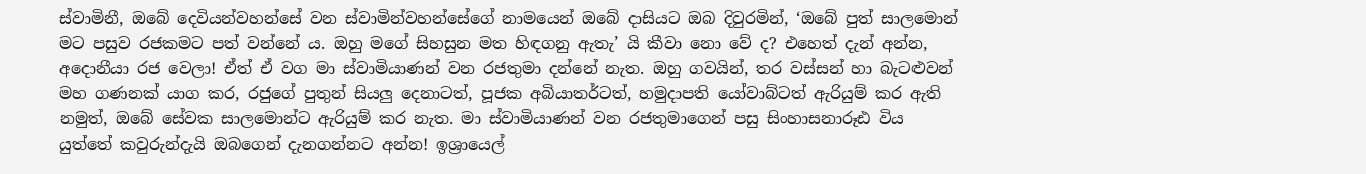ස්වාමිනී, ඔබේ දෙවියන්වහන්සේ වන ස්වාමින්වහන්සේගේ නාමයෙන් ඔබේ දාසියට ඔබ දිවුරමින්, ‘ඔබේ පුත් සාලමොන් මට පසුව රජකමට පත් වන්නේ ය. ඔහු මගේ සිහසුන මත හිඳගනු ඇතැ’ යි කීවා නො වේ ද? එහෙත් දැන් අන්න, අදොනීයා රජ වෙලා! ඒත් ඒ වග මා ස්වාමියාණන් වන රජතුමා දන්නේ නැත. ඔහු ගවයින්, තර වස්සන් හා බැටළුවන් මහ ගණනක් යාග කර, රජුගේ පුතුන් සියලු දෙනාටත්, පූජක අබියාතර්ටත්, හමුදාපති යෝවාබ්ටත් ඇරියුම් කර ඇති නමුත්, ඔබේ සේවක සාලමොන්ට ඇරියුම් කර නැත. මා ස්වාමියාණන් වන රජතුමාගෙන් පසු සිංහාසනාරූඪ විය යුත්තේ කවුරුන්දැයි ඔබගෙන් දැනගන්නට අන්න! ඉශ්‍රායෙල්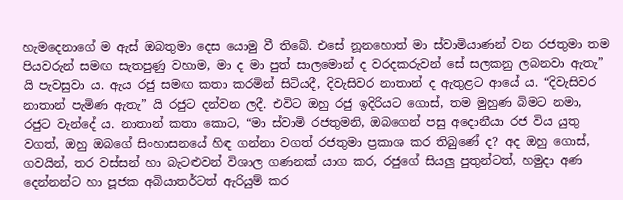හැමදෙනාගේ ම ඇස් ඔබතුමා දෙස යොමු වී තිබේ. එසේ නූනහොත් මා ස්වාමියාණන් වන රජතුමා තම පියවරුන් සමඟ සැතපුණු වහාම, මා ද මා පුත් සාලමොන් ද වරදකරුවන් සේ සලකනු ලබනවා ඇතැ” යි පැවසුවා ය. ඇය රජු සමඟ කතා කරමින් සිටියදී, දිවැසිවර නාතාන් ද ඇතුළට ආයේ ය. “දිවැසිවර නාතාන් පැමිණ ඇතැ” යි රජුට දන්වන ලදී. එවිට ඔහු රජු ඉදිරියට ගොස්, තම මුහුණ බිමට නමා, රජුට වැන්දේ ය. නාතාන් කතා කොට, “මා ස්වාමි රජතුමනි, ඔබගෙන් පසු අදොනීයා රජ විය යුතු වගත්, ඔහු ඔබගේ සිංහාසනයේ හිඳ ගන්නා වගත් රජතුමා ප්‍රකාශ කර තිබුණේ ද? අද ඔහු ගොස්, ගවයින්, තර වස්සන් හා බැටළුවන් විශාල ගණනක් යාග කර, රජුගේ සියලු පුතුන්ටත්, හමුදා අණ දෙන්නන්ට හා පූජක අබියාතර්ටත් ඇරියුම් කර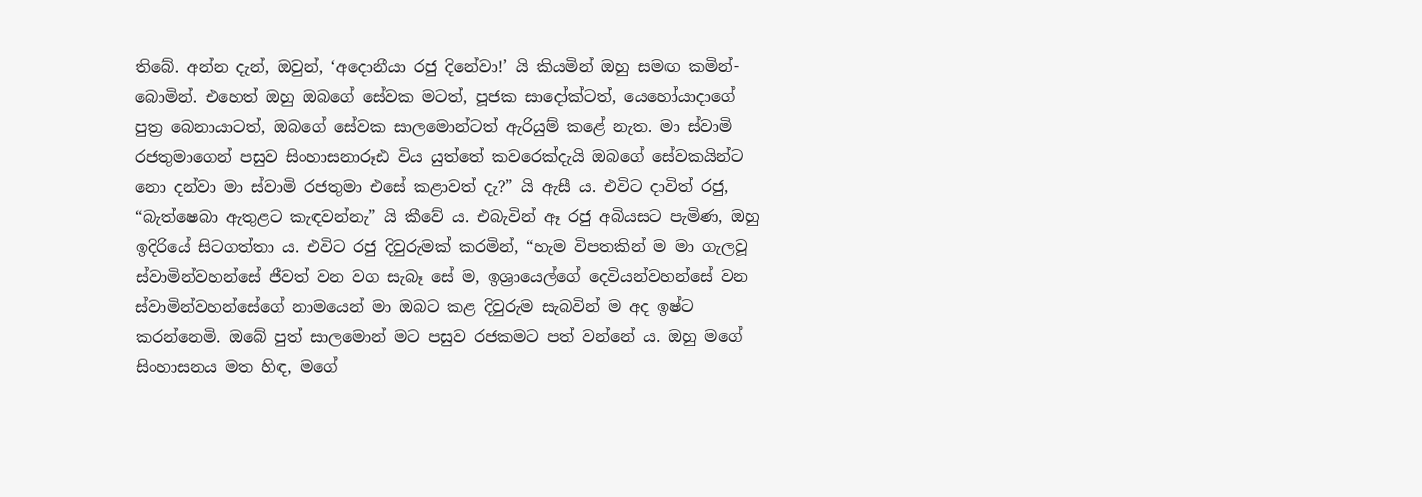තිබේ. අන්න දැන්, ඔවුන්, ‘අදොනීයා රජු දිනේවා!’ යි කියමින් ඔහු සමඟ කමින්-බොමින්. එහෙත් ඔහු ඔබගේ සේවක මටත්, පූජක සාදෝක්ටත්, යෙහෝයාදාගේ පුත්‍ර බෙනායාටත්, ඔබගේ සේවක සාලමොන්ටත් ඇරියුම් කළේ නැත. මා ස්වාමි රජතුමාගෙන් පසුව සිංහාසනාරූඪ විය යුත්තේ කවරෙක්දැයි ඔබගේ සේවකයින්ට නො දන්වා මා ස්වාමි රජතුමා එසේ කළාවත් දැ?” යි ඇසී ය. එවිට දාවිත් රජු, “බැත්ෂෙබා ඇතුළට කැඳවන්නැ” යි කීවේ ය. එබැවින් ඈ රජු අබියසට පැමිණ, ඔහු ඉදිරියේ සිටගත්තා ය. එවිට රජු දිවුරුමක් කරමින්, “හැම විපතකින් ම මා ගැලවූ ස්වාමින්වහන්සේ ජීවත් වන වග සැබෑ සේ ම, ඉශ්‍රායෙල්ගේ දෙවියන්වහන්සේ වන ස්වාමින්වහන්සේගේ නාමයෙන් මා ඔබට කළ දිවුරුම සැබවින් ම අද ඉෂ්ට කරන්නෙමි. ඔබේ පුත් සාලමොන් මට පසුව රජකමට පත් වන්නේ ය. ඔහු මගේ සිංහාසනය මත හිඳ, මගේ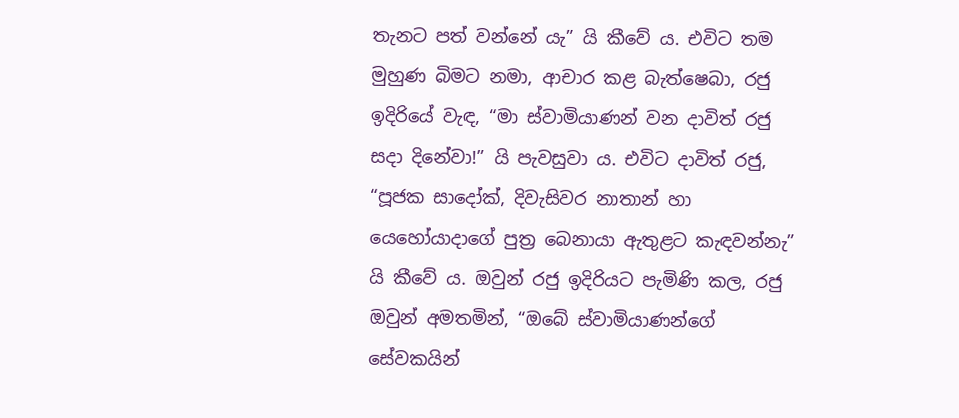තැනට පත් වන්නේ යැ” යි කීවේ ය. එවිට තම මුහුණ බිමට නමා, ආචාර කළ බැත්ෂෙබා, රජු ඉදිරියේ වැඳ, “මා ස්වාමියාණන් වන දාවිත් රජු සදා දිනේවා!” යි පැවසුවා ය. එවිට දාවිත් රජු, “පූජක සාදෝක්, දිවැසිවර නාතාන් හා යෙහෝයාදාගේ පුත්‍ර බෙනායා ඇතුළට කැඳවන්නැ” යි කීවේ ය. ඔවුන් රජු ඉදිරියට පැමිණි කල, රජු ඔවුන් අමතමින්, “ඔබේ ස්වාමියාණන්ගේ සේවකයින්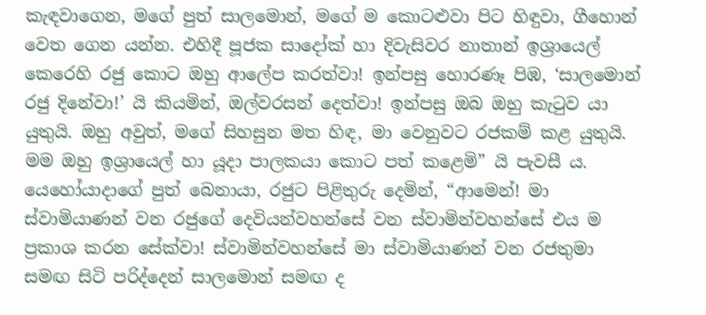කැඳවාගෙන, මගේ පුත් සාලමොන්, මගේ ම කොටළුවා පිට හිඳුවා, ගීහොන් වෙත ගෙන යන්න. එහිදී පූජක සාදෝක් හා දිවැසිවර නාතාන් ඉශ්‍රායෙල් කෙරෙහි රජු කොට ඔහු ආලේප කරත්වා! ඉන්පසු හොරණෑ පිඹ, ‘සාලමොන් රජු දිනේවා!’ යි කියමින්, ඔල්වරසන් දෙත්වා! ඉන්පසු ඔබ ඔහු කැටුව යා යුතුයි. ඔහු අවුත්, මගේ සිහසුන මත හිඳ, මා වෙනුවට රජකම් කළ යුතුයි. මම ඔහු ඉශ්‍රායෙල් හා යූදා පාලකයා කොට පත් කළෙමි” යි පැවසී ය. යෙහෝයාදාගේ පුත් බෙනායා, රජුට පිළිතුරු දෙමින්, “ආමෙන්! මා ස්වාමියාණන් වන රජුගේ දෙවියන්වහන්සේ වන ස්වාමින්වහන්සේ එය ම ප්‍රකාශ කරන සේක්වා! ස්වාමින්වහන්සේ මා ස්වාමියාණන් වන රජතුමා සමඟ සිටි පරිද්දෙන් සාලමොන් සමඟ ද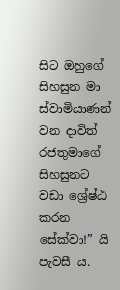සිට ඔහුගේ සිහසුන මා ස්වාමියාණන් වන දාවිත් රජතුමාගේ සිහසුනට වඩා ශ්‍රේෂ්ඨ කරන සේක්වා!” යි පැවසී ය.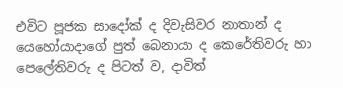එවිට පූජක සාදෝක් ද දිවැසිවර නාතාන් ද යෙහෝයාදාගේ පුත් බෙනායා ද කෙරේතිවරු හා පෙලේතිවරු ද පිටත් ව, දාවිත්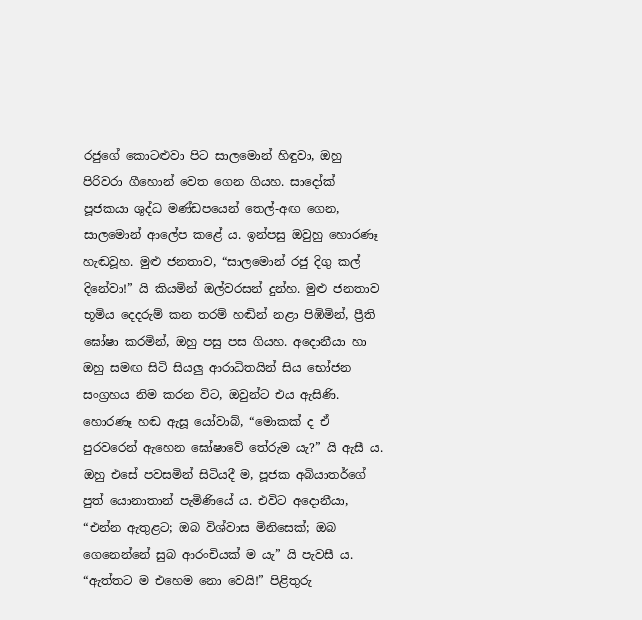රජුගේ කොටළුවා පිට සාලමොන් හිඳුවා, ඔහු පිරිවරා ගීහොන් වෙත ගෙන ගියහ. සාදෝක් පූජකයා ශුද්ධ මණ්ඩපයෙන් තෙල්-අඟ ගෙන, සාලමොන් ආලේප කළේ ය. ඉන්පසු ඔවුහු හොරණෑ හැඬවූහ. මුළු ජනතාව, “සාලමොන් රජු දිගු කල් දිනේවා!” යි කියමින් ඔල්වරසන් දුන්හ. මුළු ජනතාව භූමිය දෙදරුම් කන තරම් හඬින් නළා පිඹිමින්, ප්‍රීති ඝෝෂා කරමින්, ඔහු පසු පස ගියහ. අදොනීයා හා ඔහු සමඟ සිටි සියලු ආරාධිතයින් සිය භෝජන සංග්‍රහය නිම කරන විට, ඔවුන්ට එය ඇසිණි. හොරණෑ හඬ ඇසූ යෝවාබ්, “මොකක් ද ඒ පුරවරෙන් ඇහෙන ඝෝෂාවේ තේරුම යැ?” යි ඇසී ය. ඔහු එසේ පවසමින් සිටියදී ම, පූජක අබියාතර්ගේ පුත් යොනාතාන් පැමිණියේ ය. එවිට අදොනීයා, “එන්න ඇතුළට; ඔබ විශ්වාස මිනිසෙක්; ඔබ ගෙනෙන්නේ සුබ ආරංචියක් ම යැ” යි පැවසී ය. “ඇත්තට ම එහෙම නො වෙයි!” පිළිතුරු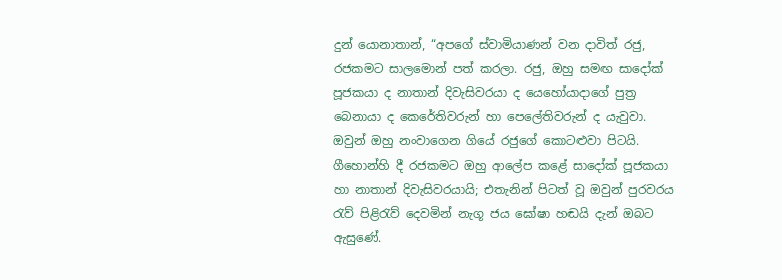දුන් යොනාතාන්, “අපගේ ස්වාමියාණන් වන දාවිත් රජු, රජකමට සාලමොන් පත් කරලා. රජු, ඔහු සමඟ සාදෝක් පූජකයා ද නාතාන් දිවැසිවරයා ද යෙහෝයාදාගේ පුත්‍ර බෙනායා ද කෙරේතිවරුන් හා පෙලේතිවරුන් ද යැවුවා. ඔවුන් ඔහු නංවාගෙන ගියේ රජුගේ කොටළුවා පිටයි. ගීහොන්හි දී රජකමට ඔහු ආලේප කළේ සාදෝක් පූජකයා හා නාතාන් දිවැසිවරයායි; එතැනින් පිටත් වූ ඔවුන් පුරවරය රැව් පිළිරැව් දෙවමින් නැගූ ජය ඝෝෂා හඬයි දැන් ඔබට ඇසුණේ.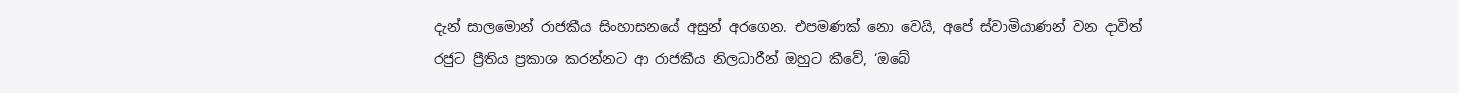දැන් සාලමොන් රාජකීය සිංහාසනයේ අසුන් අරගෙන. එපමණක් නො වෙයි, අපේ ස්වාමියාණන් වන දාවිත් රජුට ප්‍රීතිය ප්‍රකාශ කරන්නට ආ රාජකීය නිලධාරීන් ඔහුට කීවේ, ‘ඔබේ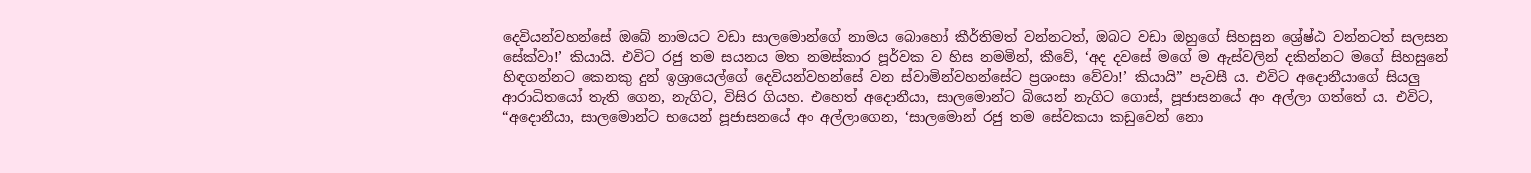දෙවියන්වහන්සේ ඔබේ නාමයට වඩා සාලමොන්ගේ නාමය බොහෝ කීර්තිමත් වන්නටත්, ඔබට වඩා ඔහුගේ සිහසුන ශ්‍රේෂ්ඨ වන්නටත් සලසන සේක්වා!’ කියායි. එවිට රජු තම සයනය මත නමස්කාර පූර්වක ව හිස නමමින්, කීවේ, ‘අද දවසේ මගේ ම ඇස්වලින් දකින්නට මගේ සිහසුනේ හිඳගන්නට කෙනකු දුන් ඉශ්‍රායෙල්ගේ දෙවියන්වහන්සේ වන ස්වාමින්වහන්සේට ප්‍රශංසා වේවා!’ කියායි” පැවසී ය. එවිට අදොනීයාගේ සියලු ආරාධිතයෝ තැති ගෙන, නැගිට, විසිර ගියහ. එහෙත් අදොනීයා, සාලමොන්ට බියෙන් නැගිට ගොස්, පූජාසනයේ අං අල්ලා ගත්තේ ය. එවිට, “අදොනීයා, සාලමොන්ට භයෙන් පූජාසනයේ අං අල්ලාගෙන, ‘සාලමොන් රජු තම සේවකයා කඩුවෙන් නො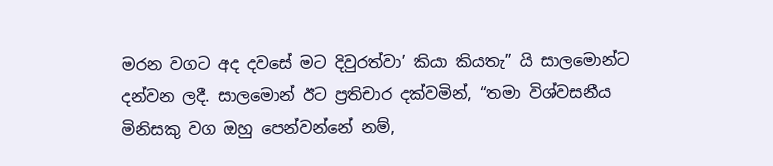මරන වගට අද දවසේ මට දිවුරත්වා’ කියා කියතැ” යි සාලමොන්ට දන්වන ලදී. සාලමොන් ඊට ප්‍රතිචාර දක්වමින්, “තමා විශ්වසනීය මිනිසකු වග ඔහු පෙන්වන්නේ නම්,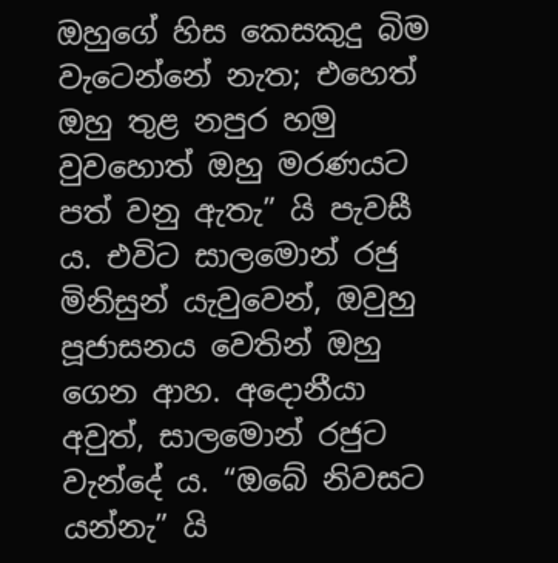ඔහුගේ හිස කෙසකුදු බිම වැටෙන්නේ නැත; එහෙත් ඔහු තුළ නපුර හමු වුවහොත් ඔහු මරණයට පත් වනු ඇතැ” යි පැවසී ය. එවිට සාලමොන් රජු මිනිසුන් යැවුවෙන්, ඔවුහු පූජාසනය වෙතින් ඔහු ගෙන ආහ. අදොනීයා අවුත්, සාලමොන් රජුට වැන්දේ ය. “ඔබේ නිවසට යන්නැ” යි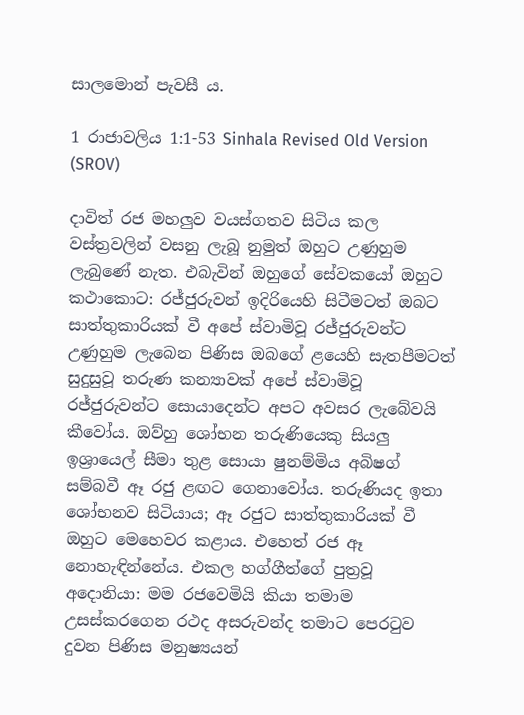සාලමොන් පැවසී ය.

1 රාජාවලිය 1:1-53 Sinhala Revised Old Version (SROV)

දාවිත් රජ මහලුව වයස්ගතව සිටිය කල වස්ත්‍රවලින් වසනු ලැබූ නුමුත් ඔහුට උණුහුම ලැබුණේ නැත. එබැවින් ඔහුගේ සේවකයෝ ඔහුට කථාකොට: රජ්ජුරුවන් ඉදිරියෙහි සිටීමටත් ඔබට සාත්තුකාරියක් වී අපේ ස්වාමිවූ රජ්ජුරුවන්ට උණුහුම ලැබෙන පිණිස ඔබගේ ළයෙහි සැතපීමටත් සුදුසුවූ තරුණ කන්‍යාවක් අපේ ස්වාමිවූ රජ්ජුරුවන්ට සොයාදෙන්ට අපට අවසර ලැබේවයි කීවෝය. ඔව්හු ශෝභන තරුණියෙකු සියලු ඉශ්‍රායෙල් සීමා තුළ සොයා ෂුනම්මිය අබිෂග් සම්බවී ඈ රජු ළඟට ගෙනාවෝය. තරුණියද ඉතා ශෝභනව සිටියාය; ඈ රජුට සාත්තුකාරියක් වී ඔහුට මෙහෙවර කළාය. එහෙත් රජ ඈ නොහැඳින්නේය. එකල හග්ගීත්ගේ පුත්‍රවූ අදොනියා: මම රජවෙමියි කියා තමාම උසස්කරගෙන රථද අසරුවන්ද තමාට පෙරටුව දුවන පිණිස මනුෂ්‍යයන්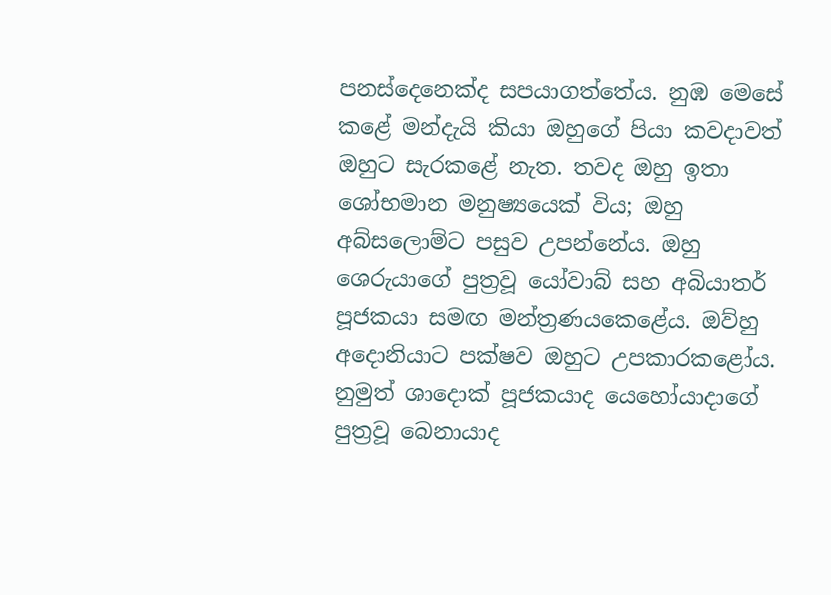පනස්දෙනෙක්ද සපයාගත්තේය. නුඹ මෙසේ කළේ මන්දැයි කියා ඔහුගේ පියා කවදාවත් ඔහුට සැරකළේ නැත. තවද ඔහු ඉතා ශෝභමාන මනුෂ්‍යයෙක් විය; ඔහු අබ්සලොම්ට පසුව උපන්නේය. ඔහු ශෙරුයාගේ පුත්‍රවූ යෝවාබ් සහ අබියාතර් පූජකයා සමඟ මන්ත්‍රණයකෙළේය. ඔව්හු අදොනියාට පක්ෂව ඔහුට උපකාරකළෝය. නුමුත් ශාදොක් පූජකයාද යෙහෝයාදාගේ පුත්‍රවූ බෙනායාද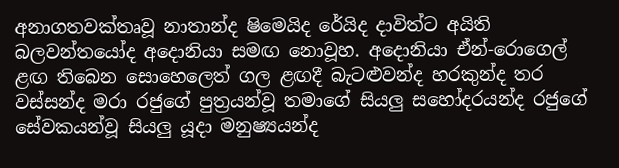අනාගතවක්තෘවූ නාතාන්ද ෂිමෙයිද රේයිද දාවිත්ට අයිති බලවන්තයෝද අදොනියා සමඟ නොවූහ. අදොනියා ඒන්-රොගෙල් ළඟ තිබෙන සොහෙලෙත් ගල ළඟදී බැටළුවන්ද හරකුන්ද තර වස්සන්ද මරා රජුගේ පුත්‍රයන්වූ තමාගේ සියලු සහෝදරයන්ද රජුගේ සේවකයන්වූ සියලු යූදා මනුෂ්‍යයන්ද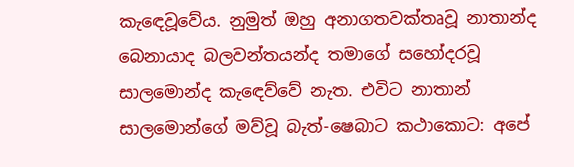කැඳෙවූවේය. නුමුත් ඔහු අනාගතවක්තෘවූ නාතාන්ද බෙනායාද බලවන්තයන්ද තමාගේ සහෝදරවූ සාලමොන්ද කැඳෙව්වේ නැත. එවිට නාතාන් සාලමොන්ගේ මව්වූ බැත්-ෂෙබාට කථාකොට: අපේ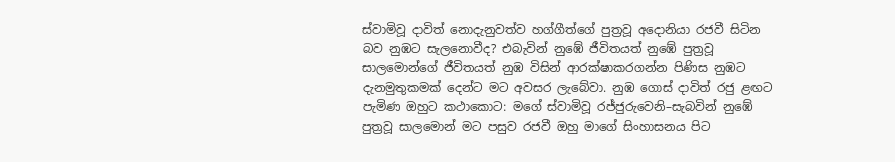ස්වාමිවූ දාවිත් නොදැනුවත්ව හග්ගීත්ගේ පුත්‍රවූ අදොනියා රජවී සිටින බව නුඹට සැලනොවීද? එබැවින් නුඹේ ජීවිතයත් නුඹේ පුත්‍රවූ සාලමොන්ගේ ජීවිතයත් නුඹ විසින් ආරක්ෂාකරගන්න පිණිස නුඹට දැනමුතුකමක් දෙන්ට මට අවසර ලැබේවා. නුඹ ගොස් දාවිත් රජු ළඟට පැමිණ ඔහුට කථාකොට: මගේ ස්වාමිවූ රජ්ජුරුවෙනි–සැබවින් නුඹේ පුත්‍රවූ සාලමොන් මට පසුව රජවී ඔහු මාගේ සිංහාසනය පිට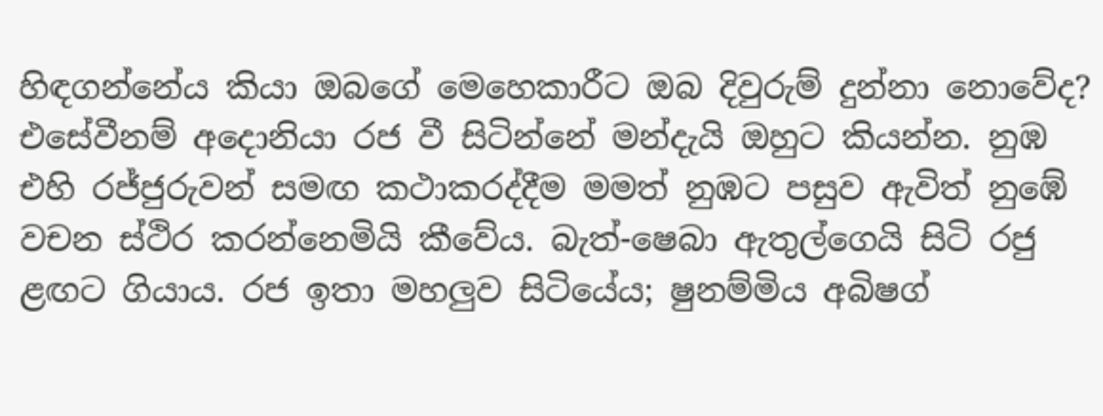හිඳගන්නේය කියා ඔබගේ මෙහෙකාරීට ඔබ දිවුරුම් දුන්නා නොවේද? එසේවීනම් අදොනියා රජ වී සිටින්නේ මන්දැයි ඔහුට කියන්න. නුඹ එහි රජ්ජුරුවන් සමඟ කථාකරද්දීම මමත් නුඹට පසුව ඇවිත් නුඹේ වචන ස්ථිර කරන්නෙමියි කීවේය. බැත්-ෂෙබා ඇතුල්ගෙයි සිටි රජු ළඟට ගියාය. රජ ඉතා මහලුව සිටියේය; ෂුනම්මිය අබිෂග්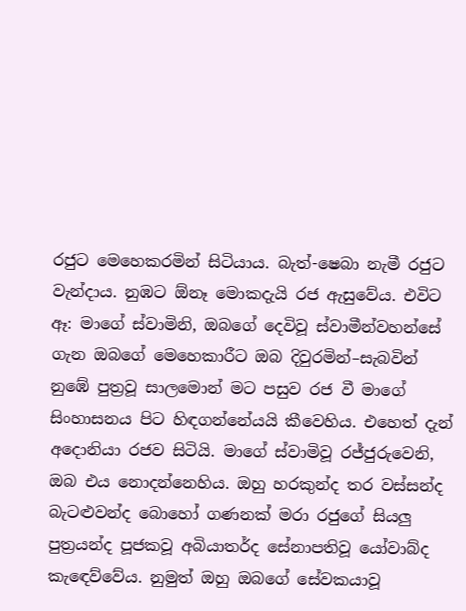රජුට මෙහෙකරමින් සිටියාය. බැත්-ෂෙබා නැමී රජුට වැන්දාය. නුඹට ඕනෑ මොකදැයි රජ ඇසුවේය. එවිට ඈ: මාගේ ස්වාමිනි, ඔබගේ දෙවිවූ ස්වාමීන්වහන්සේ ගැන ඔබගේ මෙහෙකාරීට ඔබ දිවුරමින්–සැබවින් නුඹේ පුත්‍රවූ සාලමොන් මට පසුව රජ වී මාගේ සිංහාසනය පිට හිඳගන්නේයයි කීවෙහිය. එහෙත් දැන් අදොනියා රජව සිටියි. මාගේ ස්වාමිවූ රජ්ජුරුවෙනි, ඔබ එය නොදන්නෙහිය. ඔහු හරකුන්ද තර වස්සන්ද බැටළුවන්ද බොහෝ ගණනක් මරා රජුගේ සියලු පුත්‍රයන්ද පූජකවූ අබියාතර්ද සේනාපතිවූ යෝවාබ්ද කැඳෙව්වේය. නුමුත් ඔහු ඔබගේ සේවකයාවූ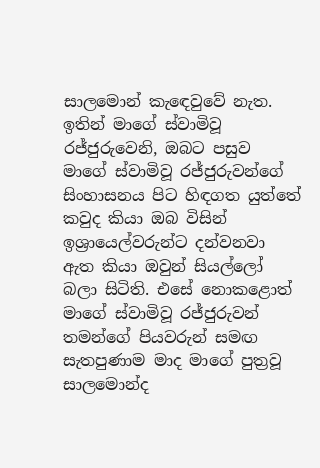සාලමොන් කැඳෙවුවේ නැත. ඉතින් මාගේ ස්වාමිවූ රජ්ජුරුවෙනි, ඔබට පසුව මාගේ ස්වාමිවූ රජ්ජුරුවන්ගේ සිංහාසනය පිට හිඳගත යුත්තේ කවුද කියා ඔබ විසින් ඉශ්‍රායෙල්වරුන්ට දන්වනවා ඇත කියා ඔවුන් සියල්ලෝ බලා සිටිති. එසේ නොකළොත් මාගේ ස්වාමිවූ රජ්ජුරුවන් තමන්ගේ පියවරුන් සමඟ සැතපුණාම මාද මාගේ පුත්‍රවූ සාලමොන්ද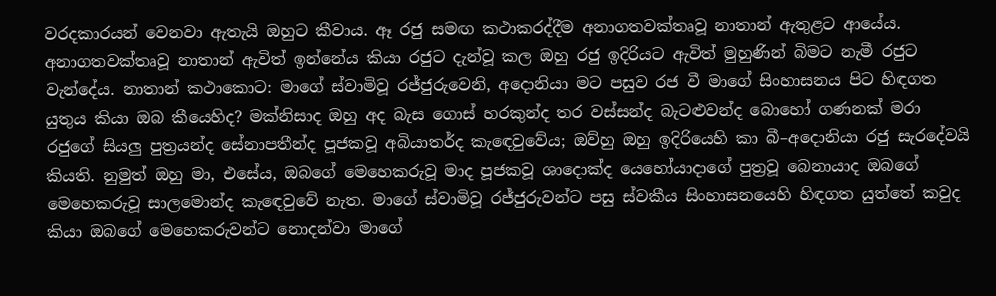වරදකාරයන් වෙනවා ඇතැයි ඔහුට කීවාය. ඈ රජු සමඟ කථාකරද්දීම අනාගතවක්තෘවූ නාතාන් ඇතුළට ආයේය. අනාගතවක්තෘවූ නාතාන් ඇවිත් ඉන්නේය කියා රජුට දැන්වූ කල ඔහු රජු ඉදිරියට ඇවිත් මුහුණින් බිමට නැමී රජුට වැන්දේය. නාතාන් කථාකොට: මාගේ ස්වාමිවූ රජ්ජුරුවෙනි, අදොනියා මට පසුව රජ වී මාගේ සිංහාසනය පිට හිඳගත යුතුය කියා ඔබ කීයෙහිද? මක්නිසාද ඔහු අද බැස ගොස් හරකුන්ද තර වස්සන්ද බැටළුවන්ද බොහෝ ගණනක් මරා රජුගේ සියලු පුත්‍රයන්ද සේනාපතීන්ද පූජකවූ අබියාතර්ද කැඳෙවුවේය; ඔව්හු ඔහු ඉදිරියෙහි කා බී–අදොනියා රජු සැරදේවයි කියති. නුමුත් ඔහු මා, එසේය, ඔබගේ මෙහෙකරුවූ මාද පූජකවූ ශාදොක්ද යෙහෝයාදාගේ පුත්‍රවූ බෙනායාද ඔබගේ මෙහෙකරුවූ සාලමොන්ද කැඳෙවුවේ නැත. මාගේ ස්වාමිවූ රජ්ජුරුවන්ට පසු ස්වකීය සිංහාසනයෙහි හිඳගත යුත්තේ කවුද කියා ඔබගේ මෙහෙකරුවන්ට නොදන්වා මාගේ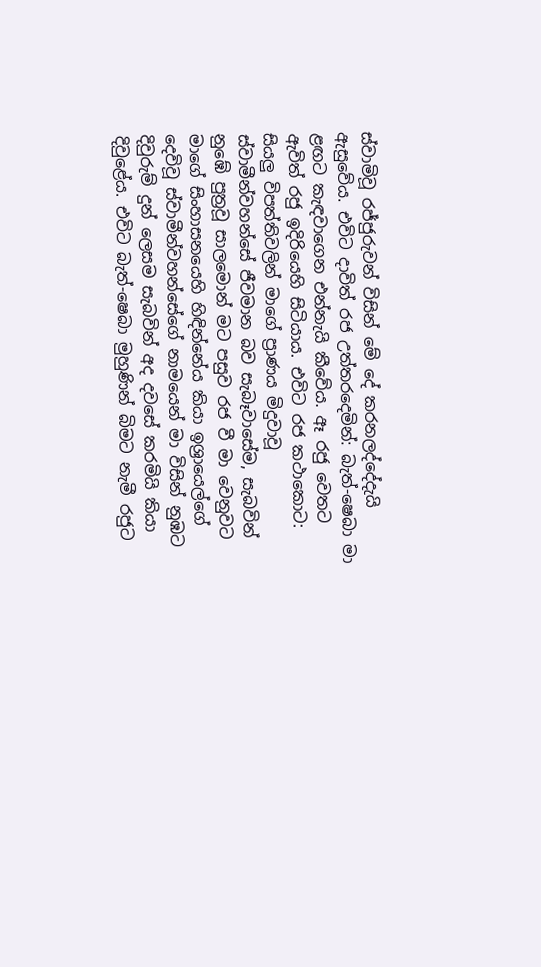ස්වාමිවූ රජ්ජුරුවන් විසින් මේ දේ කරනලද්දේදැයි ඇසුවේය. එවිට දාවිත් රජ උත්තරදෙමින්: බැත්-ෂෙබා මා ළඟට කැඳවාගෙන එන්නැයි කීවේය. ඈ රජු වෙතට ඇවිත් රජු ඉදිරියෙහි සිටියාය. එවිට රජ කථාකොට: සියලු විපත්තිවලින් මාගේ ප්‍රාණය මිදුවාවූ ස්වාමීන්වහන්සේ ජීවමාන බව සැබෑවාසේම, සැබවින් නුඹේ පුත්‍රවූ සාලමොන් මට පසුව රජ වී මා වෙනුවට මාගේ සිංහාසනයෙහි හිඳින්නේය කියා ඉශ්‍රායෙල්ගේ දෙවිවූ ස්වාමීන්වහන්සේගේ නාමයෙන් මා විසින් නුඹට දිවුරුම් දුන් ලෙසම සැබවින් අද දවසේ කරමියි කියා දිවුළේය. එවිට බැත්-ෂෙබා මුහුණින් බිමට නැමී රජුට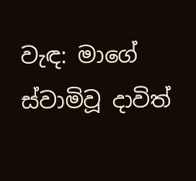වැඳ: මාගේ ස්වාමිවූ දාවිත්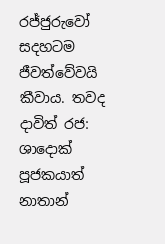රජ්ජුරුවෝ සදහටම ජීවත්වේවයි කීවාය. තවද දාවිත් රජ: ශාදොක් පූජකයාත් නාතාන්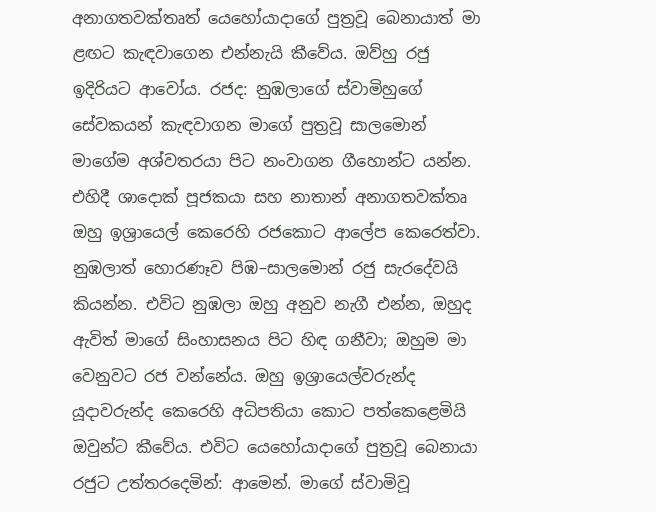අනාගතවක්තෘත් යෙහෝයාදාගේ පුත්‍රවූ බෙනායාත් මා ළඟට කැඳවාගෙන එන්නැයි කීවේය. ඔව්හු රජු ඉදිරියට ආවෝය. රජද: නුඹලාගේ ස්වාමිහුගේ සේවකයන් කැඳවාගන මාගේ පුත්‍රවූ සාලමොන් මාගේම අශ්වතරයා පිට නංවාගන ගීහොන්ට යන්න. එහිදී ශාදොක් පූජකයා සහ නාතාන් අනාගතවක්තෘ ඔහු ඉශ්‍රායෙල් කෙරෙහි රජකොට ආලේප කෙරෙත්වා. නුඹලාත් හොරණෑව පිඹ–සාලමොන් රජු සැරදේවයි කියන්න. එවිට නුඹලා ඔහු අනුව නැගී එන්න, ඔහුද ඇවිත් මාගේ සිංහාසනය පිට හිඳ ගනීවා; ඔහුම මා වෙනුවට රජ වන්නේය. ඔහු ඉශ්‍රායෙල්වරුන්ද යූදාවරුන්ද කෙරෙහි අධිපතියා කොට පත්කෙළෙමියි ඔවුන්ට කීවේය. එවිට යෙහෝයාදාගේ පුත්‍රවූ බෙනායා රජුට උත්තරදෙමින්: ආමෙන්. මාගේ ස්වාමිවූ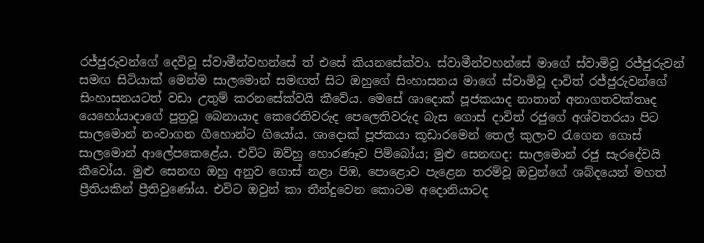රජ්ජුරුවන්ගේ දෙවිවූ ස්වාමීන්වහන්සේ ත් එසේ කියනසේක්වා. ස්වාමීන්වහන්සේ මාගේ ස්වාමිවූ රජ්ජුරුවන් සමඟ සිටියාක් මෙන්ම සාලමොන් සමඟත් සිට ඔහුගේ සිංහාසනය මාගේ ස්වාමිවූ දාවිත් රජ්ජුරුවන්ගේ සිංහාසනයටත් වඩා උතුම් කරනසේක්වයි කීවේය. මෙසේ ශාදොක් පූජකයාද නාතාන් අනාගතවක්තෘද යෙහෝයාදාගේ පුත්‍රවූ බෙනායාද කෙරෙතිවරුද පෙලෙතිවරුද බැස ගොස් දාවිත් රජුගේ අශ්වතරයා පිට සාලමොන් නංවාගන ගීහොන්ට ගියෝය. ශාදොක් පූජකයා කූඩාරමෙන් තෙල් කුලාව රැගෙන ගොස් සාලමොන් ආලේපකෙළේය. එවිට ඔව්හු හොරණෑව පිම්බෝය; මුළු සෙනඟද: සාලමොන් රජු සැරදේවයි කීවෝය. මුළු සෙනඟ ඔහු අනුව ගොස් නළා පිඹ, පොළොව පැළෙන තරම්වූ ඔවුන්ගේ ශබ්දයෙන් මහත් ප්‍රීතියකින් ප්‍රීතිවුණෝය. එවිට ඔවුන් කා තීන්දුවෙන කොටම අදොනියාටද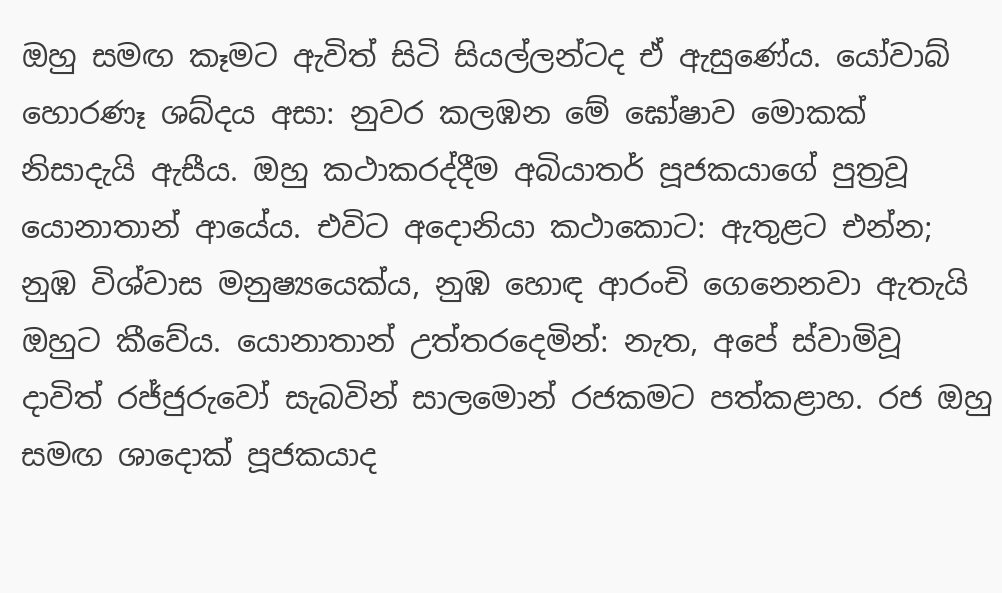ඔහු සමඟ කෑමට ඇවිත් සිටි සියල්ලන්ටද ඒ ඇසුණේය. යෝවාබ් හොරණෑ ශබ්දය අසා: නුවර කලඹන මේ ඝෝෂාව මොකක් නිසාදැයි ඇසීය. ඔහු කථාකරද්දීම අබියාතර් පූජකයාගේ පුත්‍රවූ යොනාතාන් ආයේය. එවිට අදොනියා කථාකොට: ඇතුළට එන්න; නුඹ විශ්වාස මනුෂ්‍යයෙක්ය, නුඹ හොඳ ආරංචි ගෙනෙනවා ඇතැයි ඔහුට කීවේය. යොනාතාන් උත්තරදෙමින්: නැත, අපේ ස්වාමිවූ දාවිත් රජ්ජුරුවෝ සැබවින් සාලමොන් රජකමට පත්කළාහ. රජ ඔහු සමඟ ශාදොක් පූජකයාද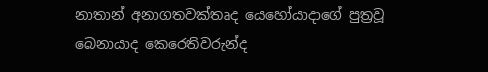නාතාන් අනාගතවක්තෘද යෙහෝයාදාගේ පුත්‍රවූ බෙනායාද කෙරෙතිවරුන්ද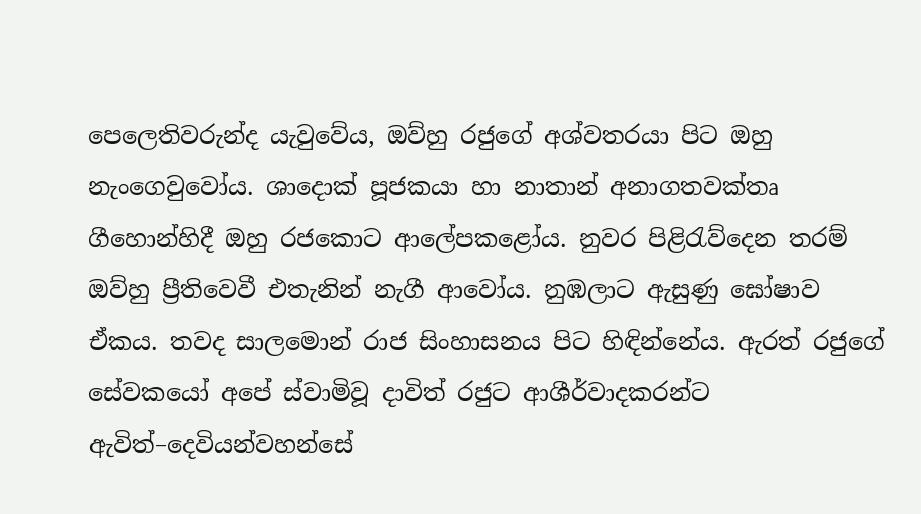පෙලෙතිවරුන්ද යැවුවේය, ඔව්හු රජුගේ අශ්වතරයා පිට ඔහු නැංගෙවුවෝය. ශාදොක් පූජකයා හා නාතාන් අනාගතවක්තෘ ගීහොන්හිදී ඔහු රජකොට ආලේපකළෝය. නුවර පිළිරැව්දෙන තරම් ඔව්හු ප්‍රීතිවෙවී එතැනින් නැගී ආවෝය. නුඹලාට ඇසුණු ඝෝෂාව ඒකය. තවද සාලමොන් රාජ සිංහාසනය පිට හිඳින්නේය. ඇරත් රජුගේ සේවකයෝ අපේ ස්වාමිවූ දාවිත් රජුට ආශීර්වාදකරන්ට ඇවිත්–දෙවියන්වහන්සේ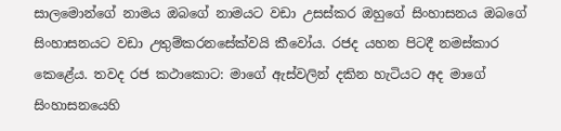සාලමොන්ගේ නාමය ඔබගේ නාමයට වඩා උසස්කර ඔහුගේ සිංහාසනය ඔබගේ සිංහාසනයට වඩා උතුම්කරනසේක්වයි කීවෝය. රජද යහන පිටදී නමස්කාර කෙළේය. තවද රජ කථාකොට: මාගේ ඇස්වලින් දකින හැටියට අද මාගේ සිංහාසනයෙහි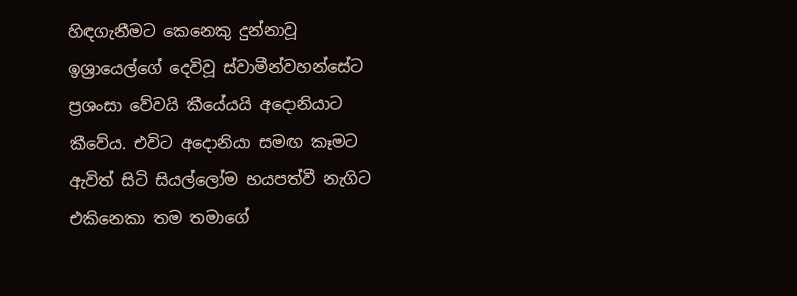හිඳගැනීමට කෙනෙකු දුන්නාවූ ඉශ්‍රායෙල්ගේ දෙවිවූ ස්වාමීන්වහන්සේට ප්‍රශංසා වේවයි කීයේයයි අදොනියාට කීවේය. එවිට අදොනියා සමඟ කෑමට ඇවිත් සිටි සියල්ලෝම භයපත්වී නැගිට එකිනෙකා තම තමාගේ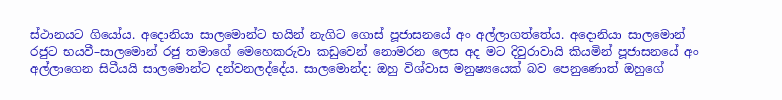ස්ථානයට ගියෝය. අදොනියා සාලමොන්ට භයින් නැගිට ගොස් පූජාසනයේ අං අල්ලාගත්තේය. අදොනියා සාලමොන් රජුට භයවී–සාලමොන් රජු තමාගේ මෙහෙකරුවා කඩුවෙන් නොමරන ලෙස අද මට දිවුරාවායි කියමින් පූජාසනයේ අං අල්ලාගෙන සිටීයයි සාලමොන්ට දන්වනලද්දේය. සාලමොන්ද: ඔහු විශ්වාස මනුෂ්‍යයෙක් බව පෙනුණොත් ඔහුගේ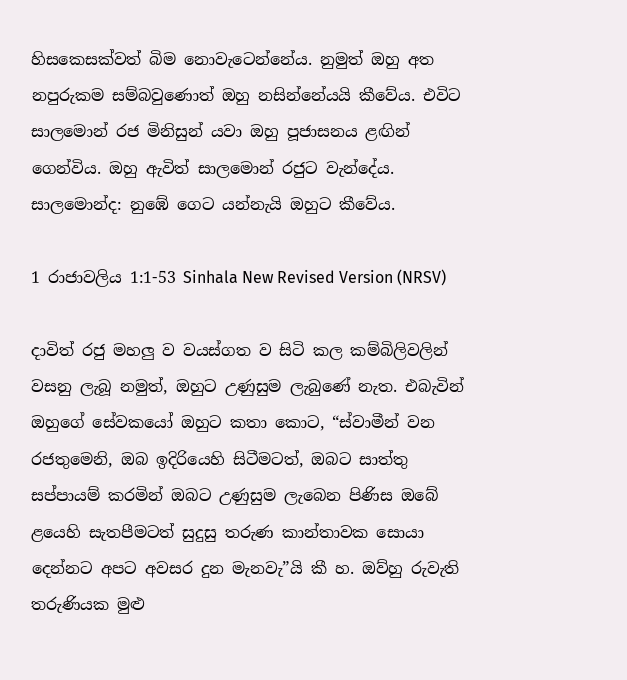හිසකෙසක්වත් බිම නොවැටෙන්නේය. නුමුත් ඔහු අත නපුරුකම සම්බවුණොත් ඔහු නසින්නේයයි කීවේය. එවිට සාලමොන් රජ මිනිසුන් යවා ඔහු පූජාසනය ළඟින් ගෙන්විය. ඔහු ඇවිත් සාලමොන් රජුට වැන්දේය. සාලමොන්ද: නුඹේ ගෙට යන්නැයි ඔහුට කීවේය.

1 රාජාවලිය 1:1-53 Sinhala New Revised Version (NRSV)

දාවිත් රජු මහලු ව වයස්ගත ව සිටි කල කම්බිලිවලින් වසනු ලැබූ නමුත්, ඔහුට උණුසුම ලැබුණේ නැත. එබැවින් ඔහුගේ සේවකයෝ ඔහුට කතා කොට, “ස්වාමීන් වන රජතුමෙනි, ඔබ ඉදිරියෙහි සිටීමටත්, ඔබට සාත්තු සප්පායම් කරමින් ඔබට උණුසුම ලැබෙන පිණිස ඔබේ ළයෙහි සැතපීමටත් සුදුසු තරුණ කාන්තාවක සොයා දෙන්නට අපට අවසර දුන මැනවැ”යි කී හ. ඔව්හු රුවැති තරුණියක මුළු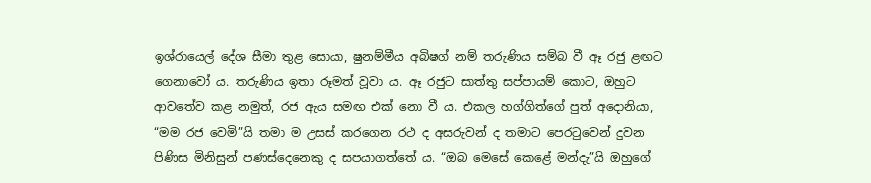ඉශ්රායෙල් දේශ සීමා තුළ සොයා, ෂුනම්මීය අබිෂග් නම් තරුණිය සම්බ වී ඈ රජු ළඟට ගෙනාවෝ‍ ය. තරුණිය ඉතා රූමත් වූවා ය. ඈ රජුට සාත්තු සප්පායම් කොට, ඔහුට ආවතේව කළ නමුත්, රජ ඇය සමඟ එක් නො වී ය. එකල හග්ගිත්ගේ පුත් අදොනියා, “මම රජ වෙමි”යි තමා ම උසස් කරගෙන රථ ද අසරුවන් ද තමාට පෙරටුවෙන් දුවන පිණිස මිනිසුන් පණස්දෙනෙකු ද සපයාගත්තේ ය. “ඔබ මෙසේ කෙළේ මන්දැ”යි ඔහුගේ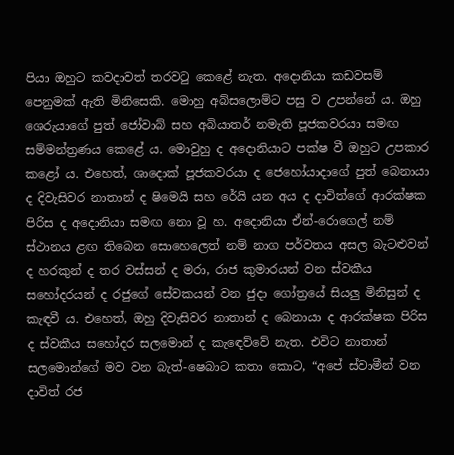පියා ඔහුට කවදාවත් තරවටු කෙළේ නැත. අදොනියා කඩවසම් පෙනුමක් ඇති මිනිසෙකි. මොහු අබ්සලොම්ට පසු ව උපන්නේ ය. ඔහු ශෙරුයාගේ පුත් ජෝවාබ් සහ අබියාතර් නමැති පූජකවරයා සමඟ සම්මන්ත්‍රණය කෙළේ ය. මොවුහු ද අදොනියාට පක්ෂ වී ඔහුට උපකාර කළෝ ය. එහෙත්, ශාදොක් පූජකවරයා ද ජෙහෝයාදාගේ පුත් බෙනායා ද දිවැසිවර නාතාන් ද ෂිමෙයි සහ රේයි යන අය ද දාවිත්ගේ ආරක්ෂක පිරිස ද අදොනියා සමඟ නො වූ හ. අදොනියා ඒන්-රොගෙල් නම් ස්ථානය ළඟ තිබෙන සොහෙලෙත් නම් නාග පර්වතය අසල බැටළුවන් ද හරකුන් ද තර වස්සන් ද මරා, රාජ කුමාරයන් වන ස්වකීය සහෝදරයන් ද රජුගේ සේවකයන් වන ජුදා ගෝත්‍රයේ සියලු මිනිසුන් ද කැඳවී ය. එහෙත්, ඔහු දිවැසිවර නාතාන් ද බෙනායා ද ආරක්ෂක පිරිස ද ස්වකීය සහෝදර සලමොන් ද කැඳෙව්වේ නැත. එවිට නාතාන් සලමොන්ගේ මව වන බැත්-ෂෙබාට කතා කොට, “අපේ ස්වාමීන් වන දාවිත් රජ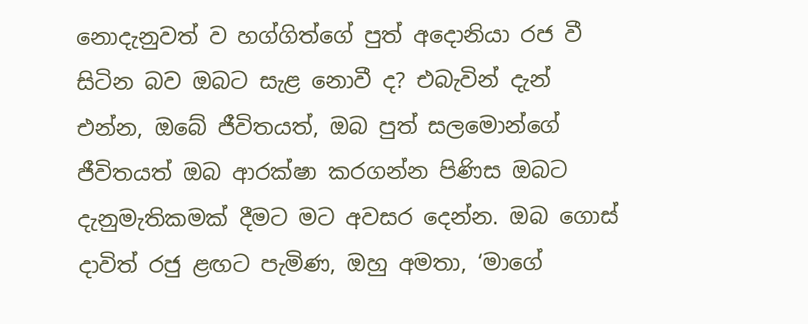නොදැනුවත් ව හග්ගිත්ගේ පුත් අදොනියා රජ වී සිටින බව ඔබට සැළ නොවී ද? එබැවින් දැන් එන්න, ඔබේ ජීවිතයත්, ඔබ පුත් සලමොන්ගේ ජීවිතයත් ඔබ ආරක්ෂා කරගන්න පිණිස ඔබට දැනුමැතිකමක් දීමට මට අවසර දෙන්න. ඔබ ගොස් දාවිත් රජු ළඟට පැමිණ, ඔහු අමතා, ‘මාගේ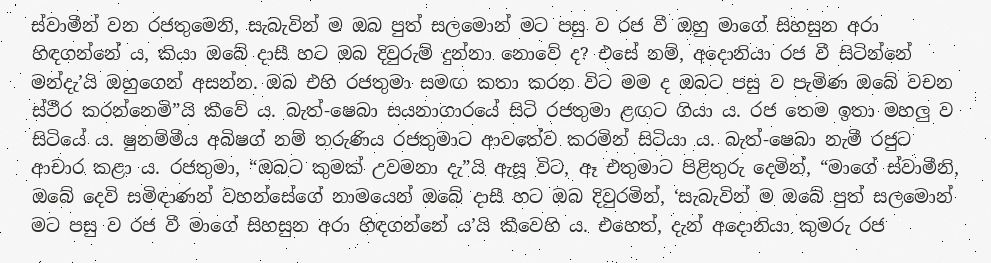ස්වාමීන් වන රජතුමෙනි, සැබැවින් ම ඔබ පුත් සලමොන් මට පසු ව රජ වී ඔහු මාගේ සිහසුන අරා හිඳගන්නේ ය, කියා ඔබේ දාසී හට ඔබ දිවුරුම් දුන්නා නොවේ ද? එසේ නම්, අදොනියා රජ වී සිටින්නේ මන්දැ’යි ඔහුගෙන් අසන්න. ඔබ එහි රජතුමා සමඟ කතා කරන විට මම ද ඔබට පසු ව පැමිණ ඔබේ වචන ස්ථීර කරන්නෙමි”යි කීවේ ය. බැත්-ෂෙබා සයනාගාරයේ සිටි රජතුමා ළඟට ගියා ය. රජ තෙම ඉතා මහලු ව සිටියේ ය. ෂුනම්මීය අබිෂග් නම් තරුණිය රජතුමාට ආවතේව කරමින් සිටියා ය. බැත්-ෂෙබා නැමී රජුට ආචාර කළා ය. රජතුමා, “ඔබට කුමක් උවමනා දැ”යි ඇසූ විට, ඈ එතුමාට පිළිතුරු දෙමින්, “මාගේ ස්වාමීනි, ඔබේ දෙවි සමිඳාණන් වහන්සේගේ නාමයෙන් ඔබේ දාසී හට ඔබ දිවුරමින්, ‘සැබැවින් ම ඔබේ පුත් සලමොන් මට පසු ව රජ වී මාගේ සිහසුන අරා හිඳගන්නේ ය’යි කීවෙහි ය. එහෙත්, දැන් අදොනියා කුමරු රජ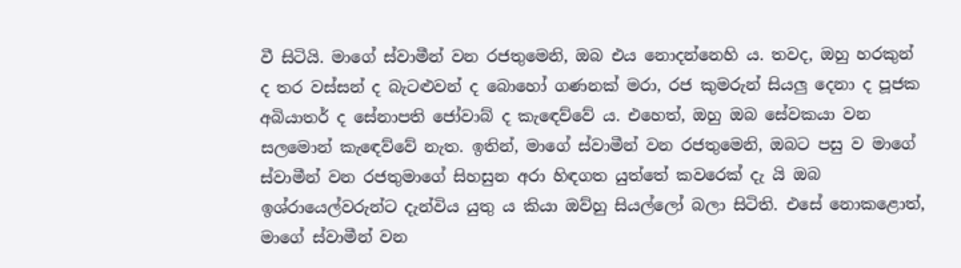වී සිටියි. මාගේ ස්වාමීන් වන රජතුමෙනි, ඔබ එය නොදන්නෙහි ය. තවද, ඔහු හරකුන් ද තර වස්සන් ද බැටළුවන් ද බොහෝ‍ ගණනක් මරා, රජ කුමරුන් සියලු දෙනා ද පූජක අබියාතර් ද සේනාපති ජෝවාබ් ද කැඳෙව්වේ ය. එහෙත්, ඔහු ඔබ සේවකයා වන සලමොන් කැඳෙව්වේ නැත. ඉතින්, මාගේ ස්වාමීන් වන රජතුමෙනි, ඔබට පසු ව මාගේ ස්වාමීන් වන රජතුමාගේ සිහසුන අරා හිඳගත යුත්තේ කවරෙක් දැ යි ඔබ ඉශ්රායෙල්වරුන්ට දැන්විය යුතු ය කියා ඔව්හු සියල්ලෝ බලා සිටිති. එසේ නොකළොත්, මාගේ ස්වාමීන් වන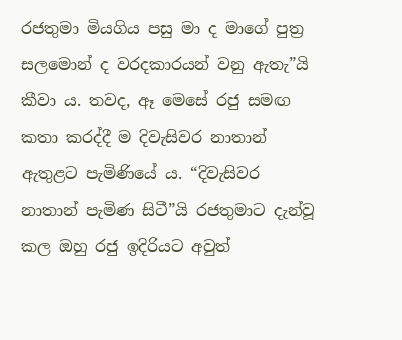රජතුමා මියගිය පසු මා ද මාගේ පුත්‍ර සලමොන් ද වරදකාරයන් වනු ඇතැ”යි කීවා ය. තවද, ඈ මෙසේ රජු සමඟ කතා කරද්දී ම දිවැසිවර නාතාන් ඇතුළට පැමිණියේ ය. “දිවැසිවර නාතාන් පැමිණ සිටී”යි රජතුමාට දැන්වූ කල ඔහු රජු ඉදිරියට අවුත්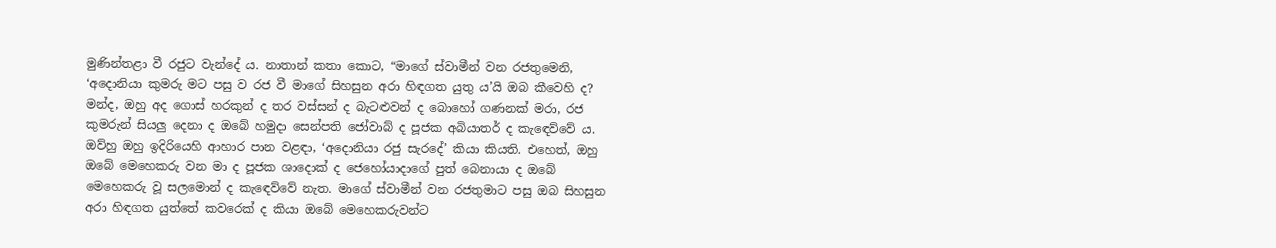මුණින්තළා වී රජුට වැන්දේ ය. නාතාන් කතා කොට, “මාගේ ස්වාමීන් වන රජතුමෙනි, ‘අදොනියා කුමරු මට පසු ව රජ වී මාගේ සිහසුන අරා හිඳගත යුතු ය’යි ඔබ කීවෙහි ද? මන්ද, ඔහු අද ගොස් හරකුන් ද තර වස්සන් ද බැටළුවන් ද බොහෝ‍ ගණනක් මරා, රජ කුමරුන් සියලු දෙනා ද ඔබේ හමුදා සෙන්පති ජෝවාබ් ද පූජක අබියාතර් ද කැඳෙව්වේ ය. ඔව්හු ඔහු ඉදිරියෙහි ආහාර පාන වළඳා, ‘අදොනියා රජු සැරදේ’ කියා කියති. එහෙත්, ඔහු ඔබේ මෙහෙකරු වන මා ද පූජක ශාදොක් ද ජෙහෝයාදාගේ පුත් බෙනායා ද ඔබේ මෙහෙකරු වූ සලමොන් ද කැඳෙව්වේ නැත. මාගේ ස්වාමීන් වන රජතුමාට පසු ඔබ සිහසුන අරා හිඳගත යුත්තේ කවරෙක් ද කියා ඔබේ මෙහෙකරුවන්ට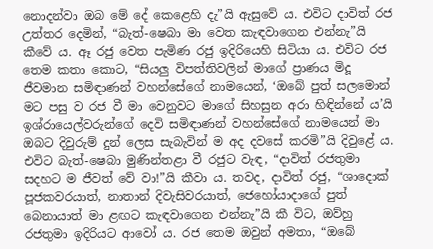නොදන්වා ඔබ මේ දේ කෙළෙහි දැ”යි ඇසුවේ ය. එවිට දාවිත් රජ උත්තර දෙමින්, “බැත්-ෂෙබා මා වෙත කැඳවාගෙන එන්නැ”යි කීවේ ය. ඈ රජු වෙත පැමිණ රජු ඉදිරියෙහි සිටියා ය. එවිට රජ තෙම කතා කොට, “සියලු විපත්තිවලින් මාගේ ප්‍රාණය මිදූ ජීවමාන සමිඳාණන් වහන්සේගේ නාමයෙන්, ‘ඔබේ පුත් සලමොන් මට පසු ව රජ වී මා වෙනුවට මාගේ සිහසුන අරා හිඳින්නේ ය’යි ඉශ්රායෙල්වරුන්ගේ දෙවි සමිඳාණන් වහන්සේගේ නාමයෙන් මා ඔබට දිවුරුම් දුන් ලෙස සැබැවින් ම අද දවසේ කරමි”යි දිවුළේ ය. එවිට බැත්-ෂෙබා මුණින්තළා වී රජුට වැඳ, “දාවිත් රජතුමා සදහට ම ජීවත් වේ වා!”යි කීවා ය. තවද, දාවිත් රජු, “ශාදොක් පූජකවරයාත්, නාතාන් දිවැසිවරයාත්, ජෙහෝයාදාගේ පුත් බෙනායාත් මා ළඟට කැඳවාගෙන එන්නැ”යි කී විට, ඔව්හු රජතුමා ඉදිරියට ආවෝ‍ ය. රජ තෙම ඔවුන් අමතා, “ඔබේ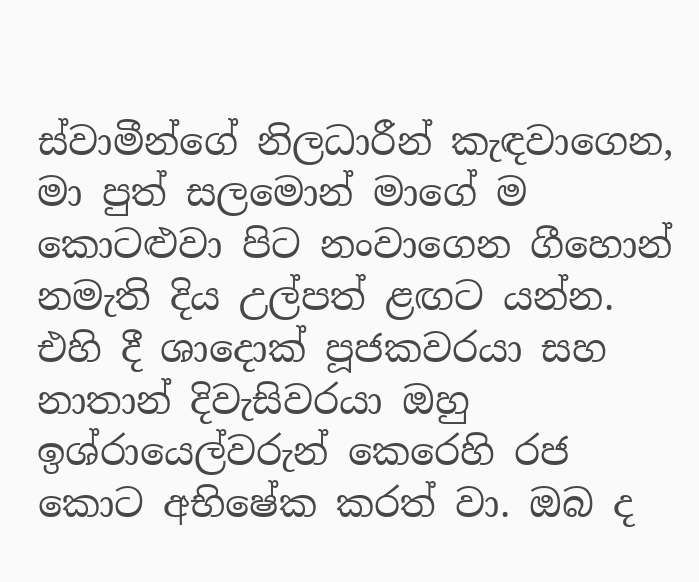ස්වාමීන්ගේ නිලධාරීන් කැඳවාගෙන, මා පුත් සලමොන් මාගේ ම කොටළුවා පිට නංවාගෙන ගීහොන් නමැති දිය උල්පත් ළඟට යන්න. එහි දී ශාදොක් පූජකවරයා සහ නාතාන් දිවැසිවරයා ඔහු ඉශ්රායෙල්වරුන් කෙරෙහි රජ කොට අභිෂේක කරත් වා. ඔබ ද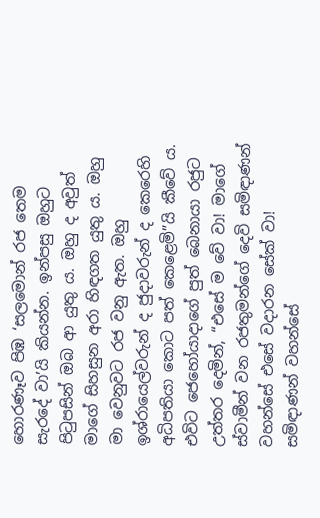හොරණෑව පිඹ ‘සලමොන් රජ තෙම සැරදේ වා’යි කියන්න. ඉන්පසු ඔහුට පිටුපසින් ඔබ ආ යුතු ය. ඔහු ද අවුත් මාගේ සිහසුන අරා හිඳගත යුතු ය. ඔහු මා වෙනුවට රජ වනු ඇත. ඔහු ඉශ්රායෙල්වරුන් ද ජුදාවරුන් ද කෙරෙහි අධිපතියා කොට පත් කෙළෙමි”යි කීවේ ය. එවිට ජෙහෝයාදාගේ පුත් බෙනායා රජුට උත්තර දෙමින්, “එසේ ම වේ වා! මාගේ ස්වාමීන් වන රජතුමන්ගේ දෙවි සමිඳාණන් වහන්සේ එසේ වදාරන සේක් වා! සමිඳාණන් වහන්සේ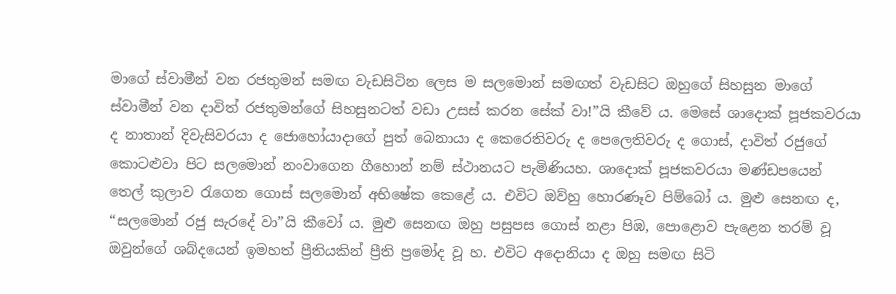මාගේ ස්වාමීන් වන රජතුමන් සමඟ වැඩසිටින ලෙස ම සලමොන් සමඟත් වැඩසිට ඔහුගේ සිහසුන මාගේ ස්වාමීන් වන දාවිත් රජතුමන්ගේ සිහසුනටත් වඩා උසස් කරන සේක් වා!”යි කීවේ ය. මෙසේ ශාදොක් පූජකවරයා ද නාතාන් දිවැසිවරයා ද ජොහෝයාදාගේ පුත් බෙනායා ද කෙරෙතිවරු ද පෙලෙතිවරු ද ගොස්, දාවිත් රජුගේ කොටළුවා පිට සලමොන් නංවාගෙන ගීහොන් නම් ස්ථානයට පැමිණියහ. ශාදොක් පූජකවරයා මණ්ඩපයෙන් තෙල් කුලාව රැගෙන ගොස් සලමොන් අභිෂේක කෙළේ ය. එවිට ඔව්හු හොරණෑව පිම්බෝ ය. මුළු සෙනඟ ද, “සලමොන් රජු සැරදේ වා”යි කීවෝ‍ ය. මුළු සෙනඟ ඔහු පසුපස ගොස් නළා පිඹ, පොළොව පැළෙන තරම් වූ ඔවුන්ගේ ශබ්දයෙන් ඉමහත් ප්‍රීතියකින් ප්‍රීති ප්‍රමෝද වූ හ. එවිට අදොනියා ද ඔහු සමඟ සිටි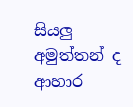සියලු අමුත්තන් ද ආහාර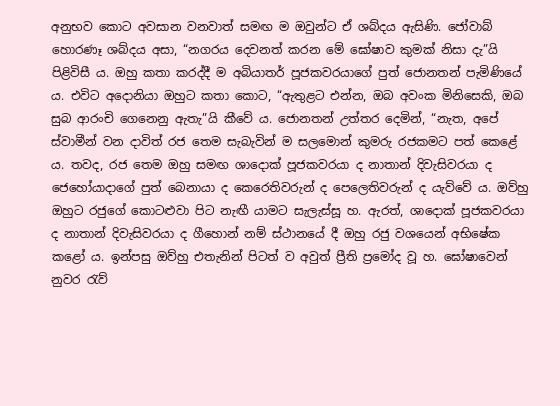අනුභව කොට අවසාන වනවාත් සමඟ ම ඔවුන්ට ඒ ශබ්දය ඇසිණි. ජෝවාබ් හොරණෑ ශබ්දය අසා, “නගරය දෙවනත් කරන මේ ඝෝෂාව කුමක් නිසා දැ”යි පිළිවිසී ය. ඔහු කතා කරද්දී ම අබියාතර් පූජකවරයාගේ පුත් ජොනතන් පැමිණියේ ය. එවිට අදොනියා ඔහුට කතා කොට, “ඇතුළට එන්න, ඔබ අවංක මිනිසෙකි, ඔබ සුබ ආරංචි ගෙනෙනු ඇතැ”යි කීවේ ය. ජොනතන් උත්තර දෙමින්, “නැත, අපේ ස්වාමීන් වන දාවිත් රජ තෙම සැබැවින් ම සලමොන් කුමරු රජකමට පත් කෙළේ ය. තවද, රජ තෙම ඔහු සමඟ ශාදොක් පූජකවරයා ද නාතාන් දිවැසිවරයා ද ජෙහෝයාදාගේ පුත් බෙනායා ද කෙරෙතිවරුන් ද පෙලෙතිවරුන් ද යැව්වේ ය. ඔව්හු ඔහුට රජුගේ කොටළුවා පිට නැඟී යාමට සැලැස්සූ හ. ඇරත්, ශාදොක් පූජකවරයා ද නාතාන් දිවැසිවරයා ද ගීහොන් නම් ස්ථානයේ දී ඔහු රජු වශයෙන් අභිෂේක කළෝ ය. ඉන්පසු ඔව්හු එතැනින් පිටත් ව අවුත් ප්‍රීති ප්‍රමෝද වූ හ. ඝෝෂාවෙන් නුවර රැව්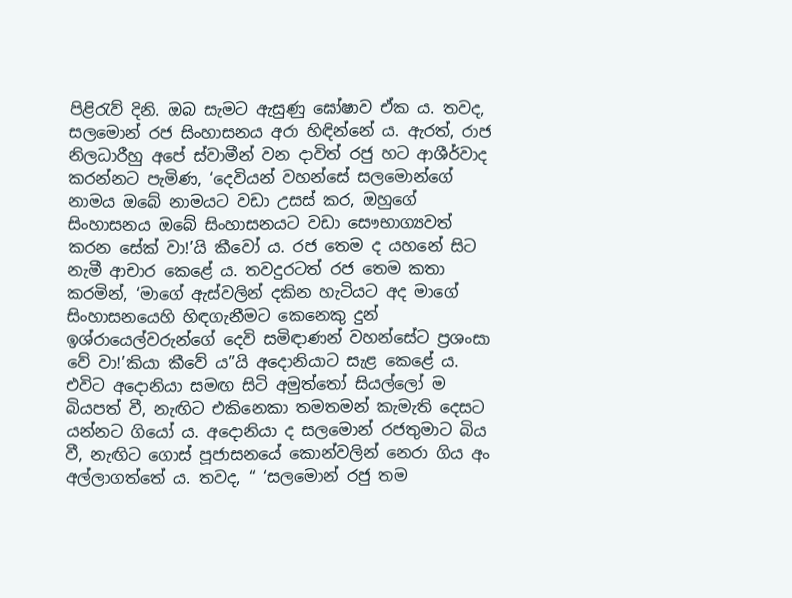පිළිරැව් දිනි. ඔබ සැමට ඇසුණු ඝෝෂාව ඒක ය. තවද, සලමොන් රජ සිංහාසනය අරා හිඳින්නේ ය. ඇරත්, රාජ නිලධාරීහු අපේ ස්වාමීන් වන දාවිත් රජු හට ආශීර්වාද කරන්නට පැමිණ, ‘දෙවියන් වහන්සේ සලමොන්ගේ නාමය ඔබේ නාමයට වඩා උසස් කර, ඔහුගේ සිංහාසනය ඔබේ සිංහාසනයට වඩා සෞභාග්‍යවත් කරන සේක් වා!’යි කීවෝ‍ ය. රජ තෙම ද යහනේ සිට නැමී ආචාර කෙළේ ය. තවදුරටත් රජ තෙම කතා කරමින්, ‘මාගේ ඇස්වලින් දකින හැටියට අද මාගේ සිංහාසනයෙහි හිඳගැනීමට කෙනෙකු දුන් ඉශ්රායෙල්වරුන්ගේ දෙවි සමිඳාණන් වහන්සේට ප්‍රශංසා වේ වා!’කියා කීවේ ය”යි අදොනියාට සැළ කෙළේ ය. එවිට අදොනියා සමඟ සිටි අමුත්තෝ සියල්ලෝ ම බියපත් වී, නැඟිට එකිනෙකා තමතමන් කැමැති දෙසට යන්නට ගියෝ ය. අදොනියා ද සලමොන් රජතුමාට බිය වී, නැඟිට ගොස් පූජාසනයේ කොන්වලින් නෙරා ගිය අං අල්ලාගත්තේ ය. තවද, “ ‘සලමොන් රජු තම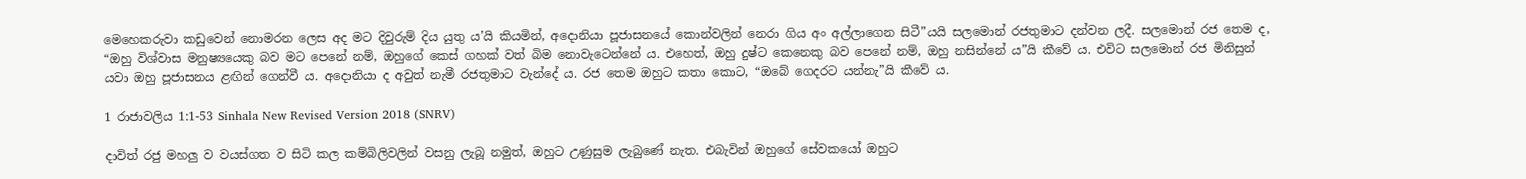මෙහෙකරුවා කඩුවෙන් නොමරන ලෙස අද මට දිවුරුම් දිය යුතු ය’යි කියමින්, අදොනියා පූජාසනයේ කොන්වලින් නෙරා ගිය අං අල්ලාගෙන සිටී”යයි සලමොන් රජතුමාට දන්වන ලදී. සලමොන් රජ තෙම ද, “ඔහු විශ්වාස මනුෂ්‍යයෙකු බව මට පෙනේ නම්, ඔහුගේ කෙස් ගහක් වත් බිම නොවැටෙන්නේ ය. එහෙත්, ඔහු දුෂ්ට කෙනෙකු බව පෙනේ නම්, ඔහු නසින්නේ ය”යි කීවේ ය. එවිට සලමොන් රජ මිනිසුන් යවා ඔහු පූජාසනය ළඟින් ගෙන්වී ය. අදොනියා ද අවුත් නැමී රජතුමාට වැන්දේ ය. රජ තෙම ඔහුට කතා කොට, “ඔබේ ගෙදරට යන්නැ”යි කීවේ ය.

1 රාජාවලිය 1:1-53 Sinhala New Revised Version 2018 (SNRV)

දාවිත් රජු මහලු ව වයස්ගත ව සිටි කල කම්බිලිවලින් වසනු ලැබූ නමුත්, ඔහුට උණුසුම ලැබුණේ නැත. එබැවින් ඔහුගේ සේවකයෝ ඔහුට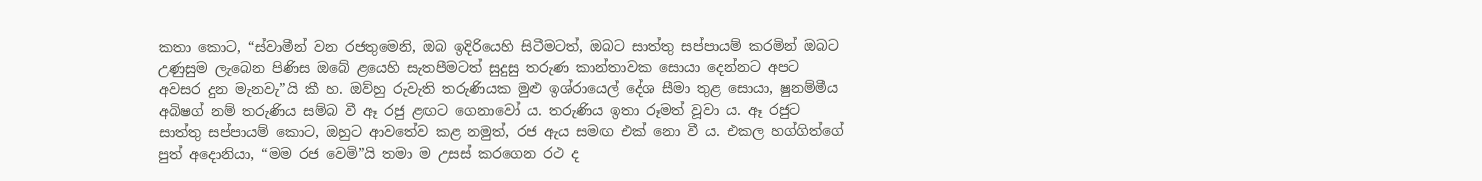කතා කොට, “ස්වාමීන් වන රජතුමෙනි, ඔබ ඉදිරියෙහි සිටීමටත්, ඔබට සාත්තු සප්පායම් කරමින් ඔබට උණුසුම ලැබෙන පිණිස ඔබේ ළයෙහි සැතපීමටත් සුදුසු තරුණ කාන්තාවක සොයා දෙන්නට අපට අවසර දුන මැනවැ”යි කී හ. ඔව්හු රුවැති තරුණියක මුළු ඉශ්රායෙල් දේශ සීමා තුළ සොයා, ෂුනම්මීය අබිෂග් නම් තරුණිය සම්බ වී ඈ රජු ළඟට ගෙනාවෝ‍ ය. තරුණිය ඉතා රූමත් වූවා ය. ඈ රජුට සාත්තු සප්පායම් කොට, ඔහුට ආවතේව කළ නමුත්, රජ ඇය සමඟ එක් නො වී ය. එකල හග්ගිත්ගේ පුත් අදොනියා, “මම රජ වෙමි”යි තමා ම උසස් කරගෙන රථ ද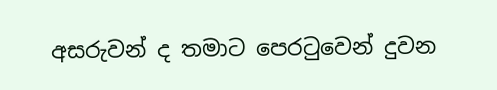අසරුවන් ද තමාට පෙරටුවෙන් දුවන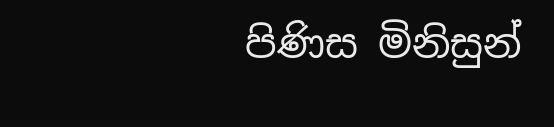පිණිස මිනිසුන්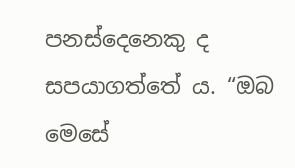පනස්දෙනෙකු ද සපයාගත්තේ ය. “ඔබ මෙසේ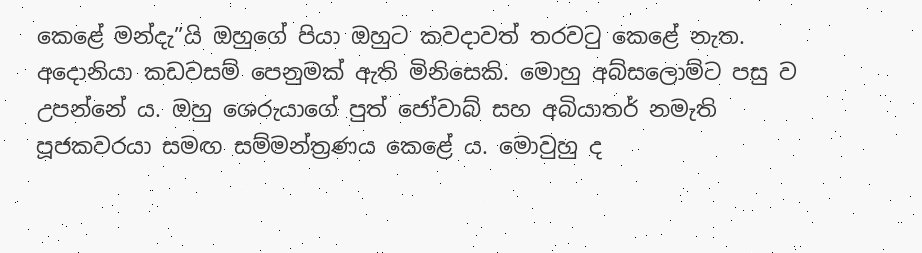කෙළේ මන්දැ”යි ඔහුගේ පියා ඔහුට කවදාවත් තරවටු කෙළේ නැත. අදොනියා කඩවසම් පෙනුමක් ඇති මිනිසෙකි. මොහු අබ්සලොම්ට පසු ව උපන්නේ ය. ඔහු ශෙරුයාගේ පුත් ජෝවාබ් සහ අබියාතර් නමැති පූජකවරයා සමඟ සම්මන්ත්‍රණය කෙළේ ය. මොවුහු ද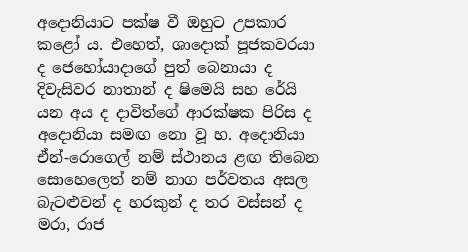අදොනියාට පක්ෂ වී ඔහුට උපකාර කළෝ ය. එහෙත්, ශාදොක් පූජකවරයා ද ජෙහෝයාදාගේ පුත් බෙනායා ද දිවැසිවර නාතාන් ද ෂිමෙයි සහ රේයි යන අය ද දාවිත්ගේ ආරක්ෂක පිරිස ද අදොනියා සමඟ නො වූ හ. අදොනියා ඒන්-රොගෙල් නම් ස්ථානය ළඟ තිබෙන සොහෙලෙත් නම් නාග පර්වතය අසල බැටළුවන් ද හරකුන් ද තර වස්සන් ද මරා, රාජ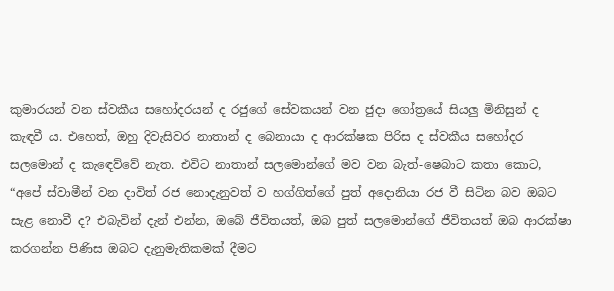කුමාරයන් වන ස්වකීය සහෝදරයන් ද රජුගේ සේවකයන් වන ජුදා ගෝත්‍රයේ සියලු මිනිසුන් ද කැඳවී ය. එහෙත්, ඔහු දිවැසිවර නාතාන් ද බෙනායා ද ආරක්ෂක පිරිස ද ස්වකීය සහෝදර සලමොන් ද කැඳෙව්වේ නැත. එවිට නාතාන් සලමොන්ගේ මව වන බැත්-ෂෙබාට කතා කොට, “අපේ ස්වාමීන් වන දාවිත් රජ නොදැනුවත් ව හග්ගිත්ගේ පුත් අදොනියා රජ වී සිටින බව ඔබට සැළ නොවී ද? එබැවින් දැන් එන්න, ඔබේ ජීවිතයත්, ඔබ පුත් සලමොන්ගේ ජීවිතයත් ඔබ ආරක්ෂා කරගන්න පිණිස ඔබට දැනුමැතිකමක් දීමට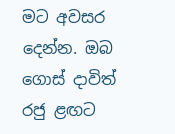මට අවසර දෙන්න. ඔබ ගොස් දාවිත් රජු ළඟට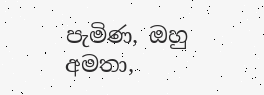පැමිණ, ඔහු අමතා,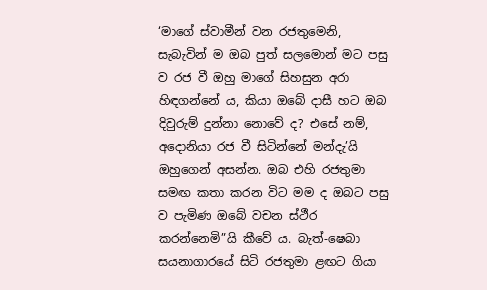‘මාගේ ස්වාමීන් වන රජතුමෙනි, සැබැවින් ම ඔබ පුත් සලමොන් මට පසු ව රජ වී ඔහු මාගේ සිහසුන අරා හිඳගන්නේ ය, කියා ඔබේ දාසී හට ඔබ දිවුරුම් දුන්නා නොවේ ද? එසේ නම්, අදොනියා රජ වී සිටින්නේ මන්දැ’යි ඔහුගෙන් අසන්න. ඔබ එහි රජතුමා සමඟ කතා කරන විට මම ද ඔබට පසු ව පැමිණ ඔබේ වචන ස්ථීර කරන්නෙමි”යි කීවේ ය. බැත්-ෂෙබා සයනාගාරයේ සිටි රජතුමා ළඟට ගියා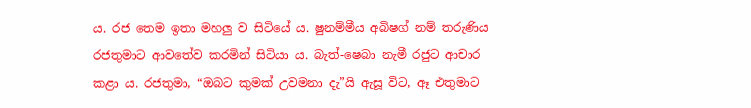ය. රජ තෙම ඉතා මහලු ව සිටියේ ය. ෂුනම්මීය අබිෂග් නම් තරුණිය රජතුමාට ආවතේව කරමින් සිටියා ය. බැත්-ෂෙබා නැමී රජුට ආචාර කළා ය. රජතුමා, “ඔබට කුමක් උවමනා දැ”යි ඇසූ විට, ඈ එතුමාට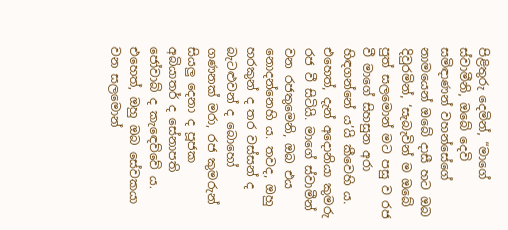පිළිතුරු දෙමින්, “මාගේ ස්වාමීනි, ඔබේ දෙවි සමිඳාණන් වහන්සේගේ නාමයෙන් ඔබේ දාසී හට ඔබ දිවුරමින්, ‘සැබැවින් ම ඔබේ පුත් සලමොන් මට පසු ව රජ වී මාගේ සිහසුන අරා හිඳගන්නේ ය’යි කීවෙහි ය. එහෙත්, දැන් අදොනියා කුමරු රජ වී සිටියි. මාගේ ස්වාමීන් වන රජතුමෙනි, ඔබ එය නොදන්නෙහි ය. තවද, ඔහු හරකුන් ද තර වස්සන් ද බැටළුවන් ද බොහෝ‍ ගණනක් මරා, රජ කුමරුන් සියලු දෙනා ද පූජක අබියාතර් ද සේනාපති ජෝවාබ් ද කැඳෙව්වේ ය. එහෙත්, ඔහු ඔබ සේවකයා වන සලමොන්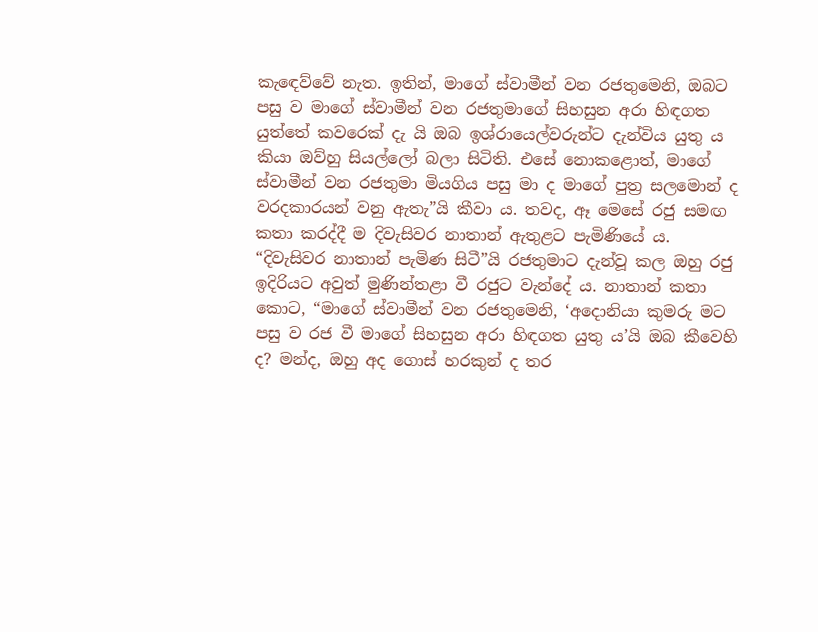කැඳෙව්වේ නැත. ඉතින්, මාගේ ස්වාමීන් වන රජතුමෙනි, ඔබට පසු ව මාගේ ස්වාමීන් වන රජතුමාගේ සිහසුන අරා හිඳගත යුත්තේ කවරෙක් දැ යි ඔබ ඉශ්රායෙල්වරුන්ට දැන්විය යුතු ය කියා ඔව්හු සියල්ලෝ බලා සිටිති. එසේ නොකළොත්, මාගේ ස්වාමීන් වන රජතුමා මියගිය පසු මා ද මාගේ පුත්‍ර සලමොන් ද වරදකාරයන් වනු ඇතැ”යි කීවා ය. තවද, ඈ මෙසේ රජු සමඟ කතා කරද්දී ම දිවැසිවර නාතාන් ඇතුළට පැමිණියේ ය. “දිවැසිවර නාතාන් පැමිණ සිටී”යි රජතුමාට දැන්වූ කල ඔහු රජු ඉදිරියට අවුත් මුණින්තළා වී රජුට වැන්දේ ය. නාතාන් කතා කොට, “මාගේ ස්වාමීන් වන රජතුමෙනි, ‘අදොනියා කුමරු මට පසු ව රජ වී මාගේ සිහසුන අරා හිඳගත යුතු ය’යි ඔබ කීවෙහි ද? මන්ද, ඔහු අද ගොස් හරකුන් ද තර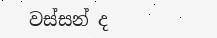වස්සන් ද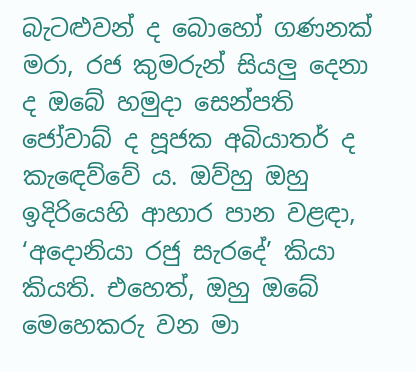බැටළුවන් ද බොහෝ‍ ගණනක් මරා, රජ කුමරුන් සියලු දෙනා ද ඔබේ හමුදා සෙන්පති ජෝවාබ් ද පූජක අබියාතර් ද කැඳෙව්වේ ය. ඔව්හු ඔහු ඉදිරියෙහි ආහාර පාන වළඳා, ‘අදොනියා රජු සැරදේ’ කියා කියති. එහෙත්, ඔහු ඔබේ මෙහෙකරු වන මා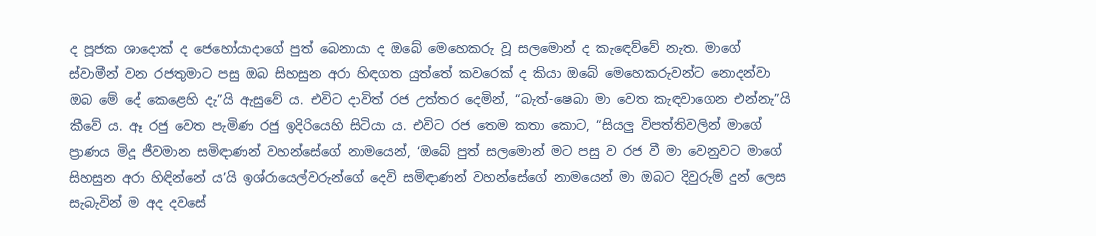ද පූජක ශාදොක් ද ජෙහෝයාදාගේ පුත් බෙනායා ද ඔබේ මෙහෙකරු වූ සලමොන් ද කැඳෙව්වේ නැත. මාගේ ස්වාමීන් වන රජතුමාට පසු ඔබ සිහසුන අරා හිඳගත යුත්තේ කවරෙක් ද කියා ඔබේ මෙහෙකරුවන්ට නොදන්වා ඔබ මේ දේ කෙළෙහි දැ”යි ඇසුවේ ය. එවිට දාවිත් රජ උත්තර දෙමින්, “බැත්-ෂෙබා මා වෙත කැඳවාගෙන එන්නැ”යි කීවේ ය. ඈ රජු වෙත පැමිණ රජු ඉදිරියෙහි සිටියා ය. එවිට රජ තෙම කතා කොට, “සියලු විපත්තිවලින් මාගේ ප්‍රාණය මිදූ ජීවමාන සමිඳාණන් වහන්සේගේ නාමයෙන්, ‘ඔබේ පුත් සලමොන් මට පසු ව රජ වී මා වෙනුවට මාගේ සිහසුන අරා හිඳින්නේ ය’යි ඉශ්රායෙල්වරුන්ගේ දෙවි සමිඳාණන් වහන්සේගේ නාමයෙන් මා ඔබට දිවුරුම් දුන් ලෙස සැබැවින් ම අද දවසේ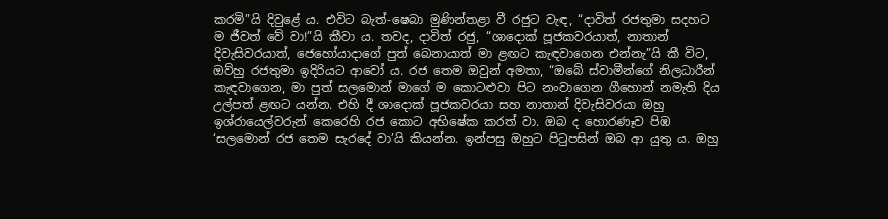කරමි”යි දිවුළේ ය. එවිට බැත්-ෂෙබා මුණින්තළා වී රජුට වැඳ, “දාවිත් රජතුමා සදහට ම ජීවත් වේ වා!”යි කීවා ය. තවද, දාවිත් රජු, “ශාදොක් පූජකවරයාත්, නාතාන් දිවැසිවරයාත්, ජෙහෝයාදාගේ පුත් බෙනායාත් මා ළඟට කැඳවාගෙන එන්නැ”යි කී විට, ඔව්හු රජතුමා ඉදිරියට ආවෝ‍ ය. රජ තෙම ඔවුන් අමතා, “ඔබේ ස්වාමීන්ගේ නිලධාරීන් කැඳවාගෙන, මා පුත් සලමොන් මාගේ ම කොටළුවා පිට නංවාගෙන ගීහොන් නමැති දිය උල්පත් ළඟට යන්න. එහි දී ශාදොක් පූජකවරයා සහ නාතාන් දිවැසිවරයා ඔහු ඉශ්රායෙල්වරුන් කෙරෙහි රජ කොට අභිෂේක කරත් වා. ඔබ ද හොරණෑව පිඹ ‘සලමොන් රජ තෙම සැරදේ වා’යි කියන්න. ඉන්පසු ඔහුට පිටුපසින් ඔබ ආ යුතු ය. ඔහු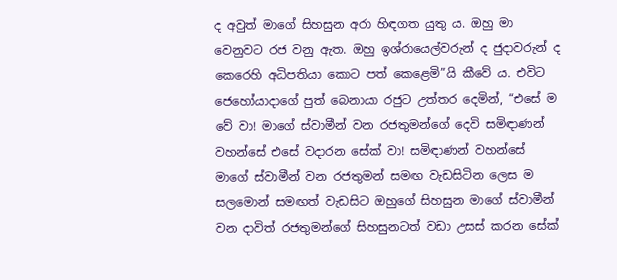ද අවුත් මාගේ සිහසුන අරා හිඳගත යුතු ය. ඔහු මා වෙනුවට රජ වනු ඇත. ඔහු ඉශ්රායෙල්වරුන් ද ජුදාවරුන් ද කෙරෙහි අධිපතියා කොට පත් කෙළෙමි”යි කීවේ ය. එවිට ජෙහෝයාදාගේ පුත් බෙනායා රජුට උත්තර දෙමින්, “එසේ ම වේ වා! මාගේ ස්වාමීන් වන රජතුමන්ගේ දෙවි සමිඳාණන් වහන්සේ එසේ වදාරන සේක් වා! සමිඳාණන් වහන්සේ මාගේ ස්වාමීන් වන රජතුමන් සමඟ වැඩසිටින ලෙස ම සලමොන් සමඟත් වැඩසිට ඔහුගේ සිහසුන මාගේ ස්වාමීන් වන දාවිත් රජතුමන්ගේ සිහසුනටත් වඩා උසස් කරන සේක්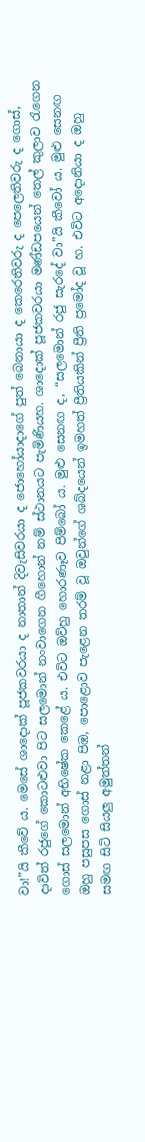වා!”යි කීවේ ය. මෙසේ ශාදොක් පූජකවරයා ද නාතාන් දිවැසිවරයා ද ජොහෝයාදාගේ පුත් බෙනායා ද කෙරෙතිවරු ද පෙලෙතිවරු ද ගොස්, දාවිත් රජුගේ කොටළුවා පිට සලමොන් නංවාගෙන ගීහොන් නම් ස්ථානයට පැමිණියහ. ශාදොක් පූජකවරයා මණ්ඩපයෙන් තෙල් කුලාව රැගෙන ගොස් සලමොන් අභිෂේක කෙළේ ය. එවිට ඔව්හු හොරණෑව පිම්බෝ ය. මුළු සෙනඟ ද, “සලමොන් රජු සැරදේ වා”යි කීවෝ‍ ය. මුළු සෙනඟ ඔහු පසුපස ගොස් නළා පිඹ, පොළොව පැළෙන තරම් වූ ඔවුන්ගේ ශබ්දයෙන් ඉමහත් ප්‍රීතියකින් ප්‍රීති ප්‍රමෝද වූ හ. එවිට අදොනියා ද ඔහු සමඟ සිටි සියලු අමුත්තන්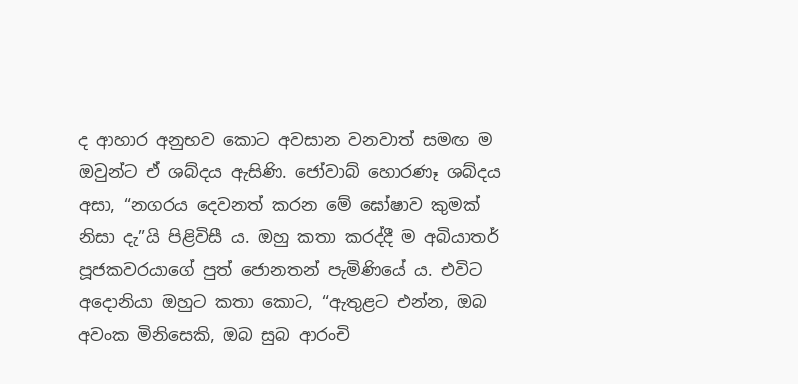ද ආහාර අනුභව කොට අවසාන වනවාත් සමඟ ම ඔවුන්ට ඒ ශබ්දය ඇසිණි. ජෝවාබ් හොරණෑ ශබ්දය අසා, “නගරය දෙවනත් කරන මේ ඝෝෂාව කුමක් නිසා දැ”යි පිළිවිසී ය. ඔහු කතා කරද්දී ම අබියාතර් පූජකවරයාගේ පුත් ජොනතන් පැමිණියේ ය. එවිට අදොනියා ඔහුට කතා කොට, “ඇතුළට එන්න, ඔබ අවංක මිනිසෙකි, ඔබ සුබ ආරංචි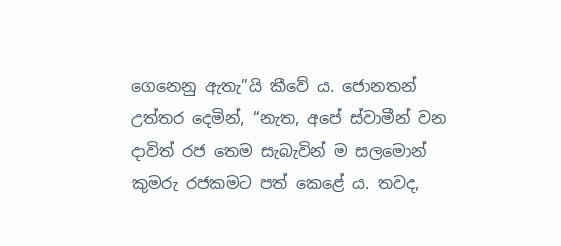ගෙනෙනු ඇතැ”යි කීවේ ය. ජොනතන් උත්තර දෙමින්, “නැත, අපේ ස්වාමීන් වන දාවිත් රජ තෙම සැබැවින් ම සලමොන් කුමරු රජකමට පත් කෙළේ ය. තවද,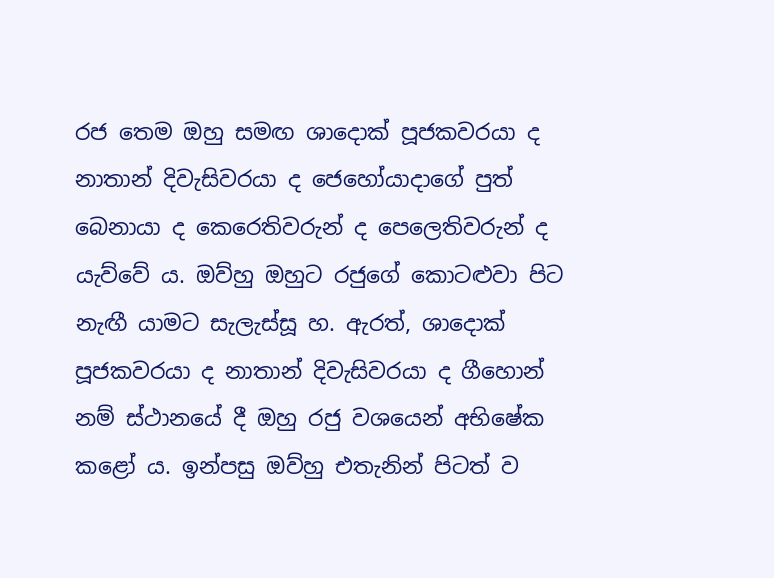රජ තෙම ඔහු සමඟ ශාදොක් පූජකවරයා ද නාතාන් දිවැසිවරයා ද ජෙහෝයාදාගේ පුත් බෙනායා ද කෙරෙතිවරුන් ද පෙලෙතිවරුන් ද යැව්වේ ය. ඔව්හු ඔහුට රජුගේ කොටළුවා පිට නැඟී යාමට සැලැස්සූ හ. ඇරත්, ශාදොක් පූජකවරයා ද නාතාන් දිවැසිවරයා ද ගීහොන් නම් ස්ථානයේ දී ඔහු රජු වශයෙන් අභිෂේක කළෝ ය. ඉන්පසු ඔව්හු එතැනින් පිටත් ව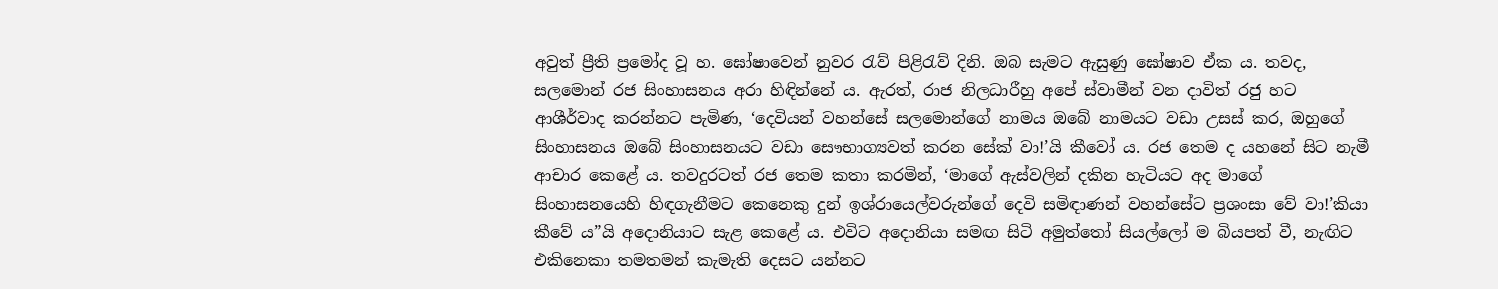අවුත් ප්‍රීති ප්‍රමෝද වූ හ. ඝෝෂාවෙන් නුවර රැව් පිළිරැව් දිනි. ඔබ සැමට ඇසුණු ඝෝෂාව ඒක ය. තවද, සලමොන් රජ සිංහාසනය අරා හිඳින්නේ ය. ඇරත්, රාජ නිලධාරීහු අපේ ස්වාමීන් වන දාවිත් රජු හට ආශීර්වාද කරන්නට පැමිණ, ‘දෙවියන් වහන්සේ සලමොන්ගේ නාමය ඔබේ නාමයට වඩා උසස් කර, ඔහුගේ සිංහාසනය ඔබේ සිංහාසනයට වඩා සෞභාග්‍යවත් කරන සේක් වා!’යි කීවෝ‍ ය. රජ තෙම ද යහනේ සිට නැමී ආචාර කෙළේ ය. තවදුරටත් රජ තෙම කතා කරමින්, ‘මාගේ ඇස්වලින් දකින හැටියට අද මාගේ සිංහාසනයෙහි හිඳගැනීමට කෙනෙකු දුන් ඉශ්රායෙල්වරුන්ගේ දෙවි සමිඳාණන් වහන්සේට ප්‍රශංසා වේ වා!’කියා කීවේ ය”යි අදොනියාට සැළ කෙළේ ය. එවිට අදොනියා සමඟ සිටි අමුත්තෝ සියල්ලෝ ම බියපත් වී, නැඟිට එකිනෙකා තමතමන් කැමැති දෙසට යන්නට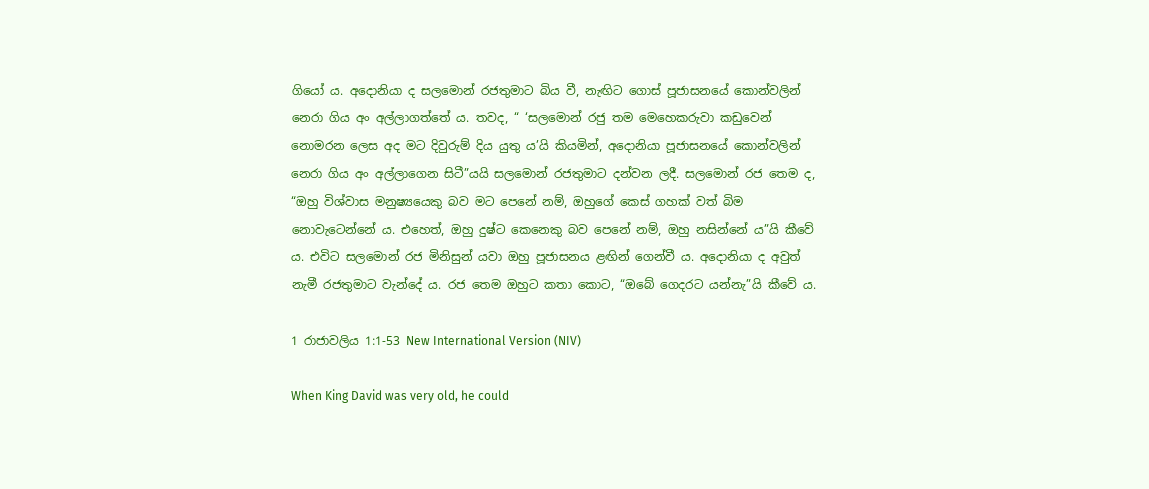ගියෝ ය. අදොනියා ද සලමොන් රජතුමාට බිය වී, නැඟිට ගොස් පූජාසනයේ කොන්වලින් නෙරා ගිය අං අල්ලාගත්තේ ය. තවද, “ ‘සලමොන් රජු තම මෙහෙකරුවා කඩුවෙන් නොමරන ලෙස අද මට දිවුරුම් දිය යුතු ය’යි කියමින්, අදොනියා පූජාසනයේ කොන්වලින් නෙරා ගිය අං අල්ලාගෙන සිටී”යයි සලමොන් රජතුමාට දන්වන ලදී. සලමොන් රජ තෙම ද, “ඔහු විශ්වාස මනුෂ්‍යයෙකු බව මට පෙනේ නම්, ඔහුගේ කෙස් ගහක් වත් බිම නොවැටෙන්නේ ය. එහෙත්, ඔහු දුෂ්ට කෙනෙකු බව පෙනේ නම්, ඔහු නසින්නේ ය”යි කීවේ ය. එවිට සලමොන් රජ මිනිසුන් යවා ඔහු පූජාසනය ළඟින් ගෙන්වී ය. අදොනියා ද අවුත් නැමී රජතුමාට වැන්දේ ය. රජ තෙම ඔහුට කතා කොට, “ඔබේ ගෙදරට යන්නැ”යි කීවේ ය.

1 රාජාවලිය 1:1-53 New International Version (NIV)

When King David was very old, he could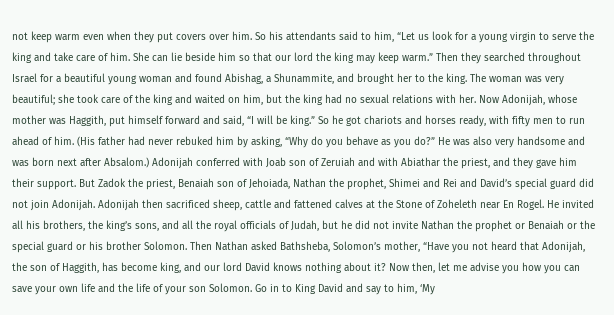not keep warm even when they put covers over him. So his attendants said to him, “Let us look for a young virgin to serve the king and take care of him. She can lie beside him so that our lord the king may keep warm.” Then they searched throughout Israel for a beautiful young woman and found Abishag, a Shunammite, and brought her to the king. The woman was very beautiful; she took care of the king and waited on him, but the king had no sexual relations with her. Now Adonijah, whose mother was Haggith, put himself forward and said, “I will be king.” So he got chariots and horses ready, with fifty men to run ahead of him. (His father had never rebuked him by asking, “Why do you behave as you do?” He was also very handsome and was born next after Absalom.) Adonijah conferred with Joab son of Zeruiah and with Abiathar the priest, and they gave him their support. But Zadok the priest, Benaiah son of Jehoiada, Nathan the prophet, Shimei and Rei and David’s special guard did not join Adonijah. Adonijah then sacrificed sheep, cattle and fattened calves at the Stone of Zoheleth near En Rogel. He invited all his brothers, the king’s sons, and all the royal officials of Judah, but he did not invite Nathan the prophet or Benaiah or the special guard or his brother Solomon. Then Nathan asked Bathsheba, Solomon’s mother, “Have you not heard that Adonijah, the son of Haggith, has become king, and our lord David knows nothing about it? Now then, let me advise you how you can save your own life and the life of your son Solomon. Go in to King David and say to him, ‘My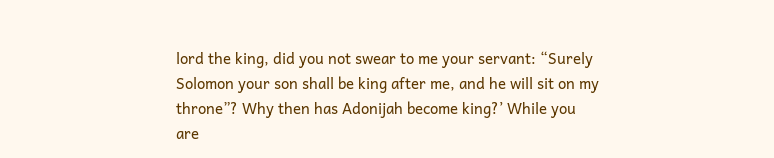lord the king, did you not swear to me your servant: “Surely Solomon your son shall be king after me, and he will sit on my throne”? Why then has Adonijah become king?’ While you are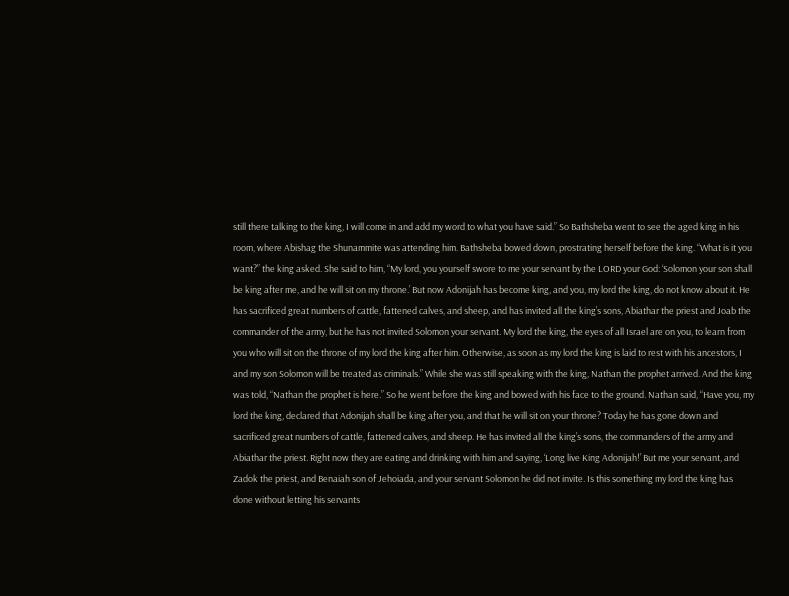still there talking to the king, I will come in and add my word to what you have said.” So Bathsheba went to see the aged king in his room, where Abishag the Shunammite was attending him. Bathsheba bowed down, prostrating herself before the king. “What is it you want?” the king asked. She said to him, “My lord, you yourself swore to me your servant by the LORD your God: ‘Solomon your son shall be king after me, and he will sit on my throne.’ But now Adonijah has become king, and you, my lord the king, do not know about it. He has sacrificed great numbers of cattle, fattened calves, and sheep, and has invited all the king’s sons, Abiathar the priest and Joab the commander of the army, but he has not invited Solomon your servant. My lord the king, the eyes of all Israel are on you, to learn from you who will sit on the throne of my lord the king after him. Otherwise, as soon as my lord the king is laid to rest with his ancestors, I and my son Solomon will be treated as criminals.” While she was still speaking with the king, Nathan the prophet arrived. And the king was told, “Nathan the prophet is here.” So he went before the king and bowed with his face to the ground. Nathan said, “Have you, my lord the king, declared that Adonijah shall be king after you, and that he will sit on your throne? Today he has gone down and sacrificed great numbers of cattle, fattened calves, and sheep. He has invited all the king’s sons, the commanders of the army and Abiathar the priest. Right now they are eating and drinking with him and saying, ‘Long live King Adonijah!’ But me your servant, and Zadok the priest, and Benaiah son of Jehoiada, and your servant Solomon he did not invite. Is this something my lord the king has done without letting his servants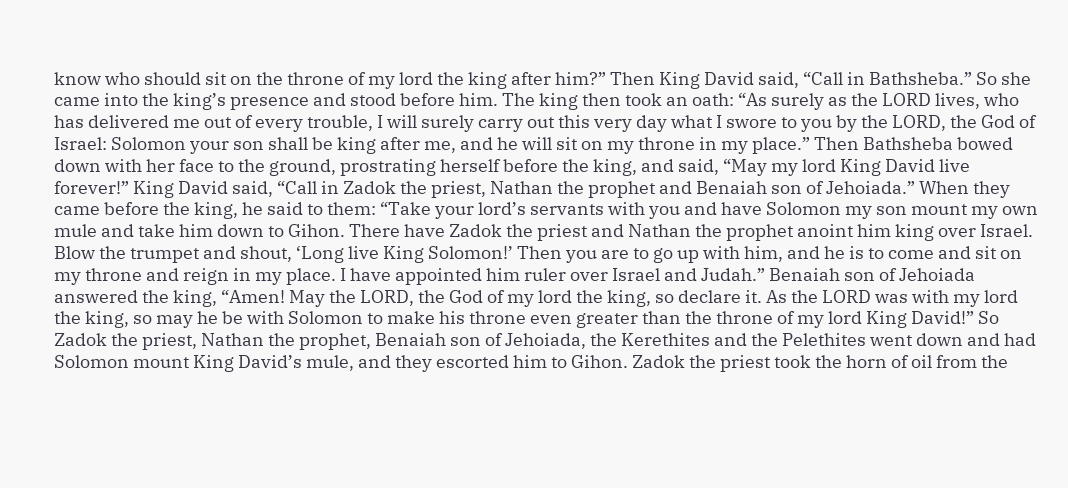know who should sit on the throne of my lord the king after him?” Then King David said, “Call in Bathsheba.” So she came into the king’s presence and stood before him. The king then took an oath: “As surely as the LORD lives, who has delivered me out of every trouble, I will surely carry out this very day what I swore to you by the LORD, the God of Israel: Solomon your son shall be king after me, and he will sit on my throne in my place.” Then Bathsheba bowed down with her face to the ground, prostrating herself before the king, and said, “May my lord King David live forever!” King David said, “Call in Zadok the priest, Nathan the prophet and Benaiah son of Jehoiada.” When they came before the king, he said to them: “Take your lord’s servants with you and have Solomon my son mount my own mule and take him down to Gihon. There have Zadok the priest and Nathan the prophet anoint him king over Israel. Blow the trumpet and shout, ‘Long live King Solomon!’ Then you are to go up with him, and he is to come and sit on my throne and reign in my place. I have appointed him ruler over Israel and Judah.” Benaiah son of Jehoiada answered the king, “Amen! May the LORD, the God of my lord the king, so declare it. As the LORD was with my lord the king, so may he be with Solomon to make his throne even greater than the throne of my lord King David!” So Zadok the priest, Nathan the prophet, Benaiah son of Jehoiada, the Kerethites and the Pelethites went down and had Solomon mount King David’s mule, and they escorted him to Gihon. Zadok the priest took the horn of oil from the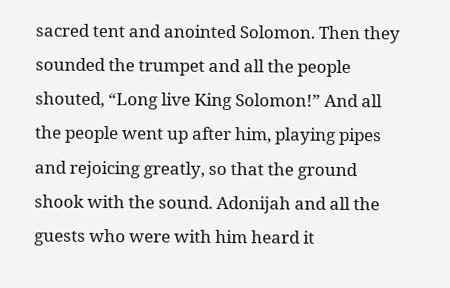sacred tent and anointed Solomon. Then they sounded the trumpet and all the people shouted, “Long live King Solomon!” And all the people went up after him, playing pipes and rejoicing greatly, so that the ground shook with the sound. Adonijah and all the guests who were with him heard it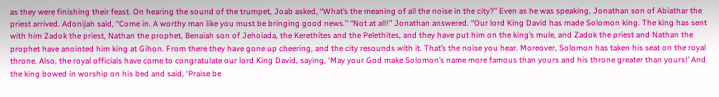as they were finishing their feast. On hearing the sound of the trumpet, Joab asked, “What’s the meaning of all the noise in the city?” Even as he was speaking, Jonathan son of Abiathar the priest arrived. Adonijah said, “Come in. A worthy man like you must be bringing good news.” “Not at all!” Jonathan answered. “Our lord King David has made Solomon king. The king has sent with him Zadok the priest, Nathan the prophet, Benaiah son of Jehoiada, the Kerethites and the Pelethites, and they have put him on the king’s mule, and Zadok the priest and Nathan the prophet have anointed him king at Gihon. From there they have gone up cheering, and the city resounds with it. That’s the noise you hear. Moreover, Solomon has taken his seat on the royal throne. Also, the royal officials have come to congratulate our lord King David, saying, ‘May your God make Solomon’s name more famous than yours and his throne greater than yours!’ And the king bowed in worship on his bed and said, ‘Praise be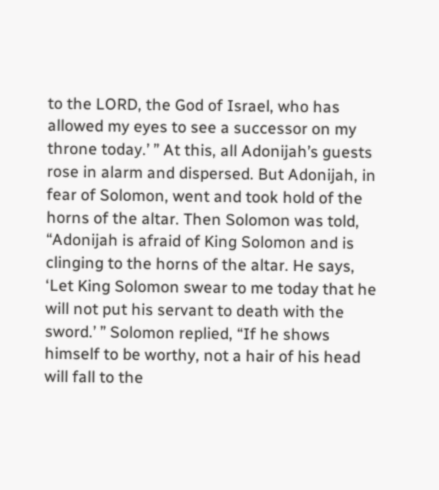to the LORD, the God of Israel, who has allowed my eyes to see a successor on my throne today.’ ” At this, all Adonijah’s guests rose in alarm and dispersed. But Adonijah, in fear of Solomon, went and took hold of the horns of the altar. Then Solomon was told, “Adonijah is afraid of King Solomon and is clinging to the horns of the altar. He says, ‘Let King Solomon swear to me today that he will not put his servant to death with the sword.’ ” Solomon replied, “If he shows himself to be worthy, not a hair of his head will fall to the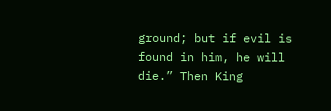ground; but if evil is found in him, he will die.” Then King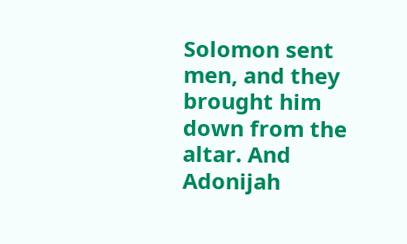Solomon sent men, and they brought him down from the altar. And Adonijah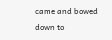came and bowed down to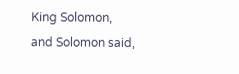King Solomon, and Solomon said,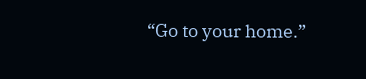“Go to your home.”